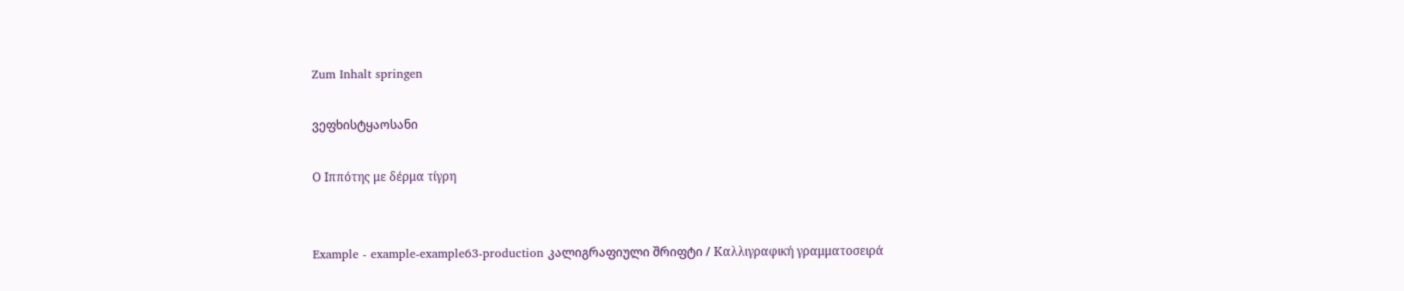Zum Inhalt springen

ვეფხისტყაოსანი

Ο Ιππότης με δέρμα τίγρη


Example - example-example63-production კალიგრაფიული შრიფტი / Καλλιγραφική γραμματοσειρά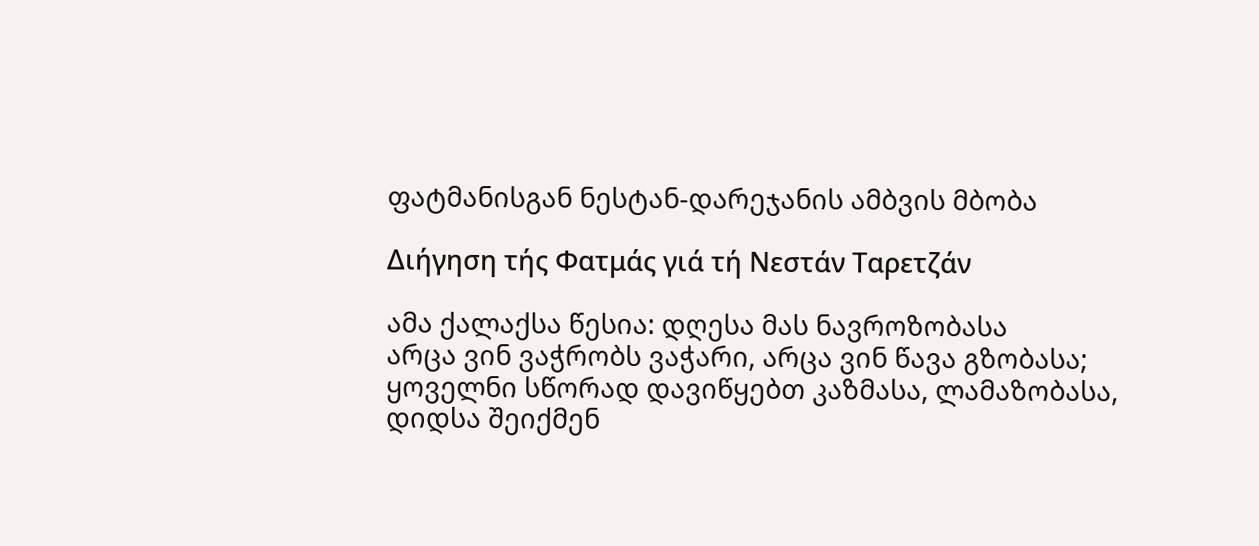ფატმანისგან ნესტან-დარეჯანის ამბვის მბობა

Διήγηση τής Φατμάς γιά τή Νεστάν Ταρετζάν

ამა ქალაქსა წესია: დღესა მას ნავროზობასა
არცა ვინ ვაჭრობს ვაჭარი, არცა ვინ წავა გზობასა;
ყოველნი სწორად დავიწყებთ კაზმასა, ლამაზობასა,
დიდსა შეიქმენ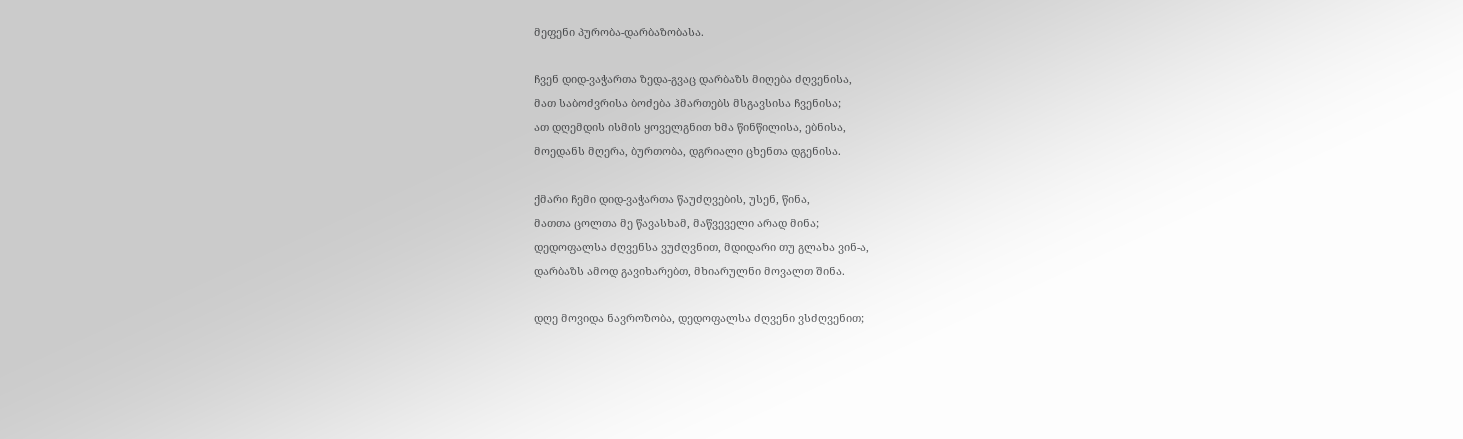მეფენი პურობა-დარბაზობასა.

ჩვენ დიდ-ვაჭართა ზედა-გვაც დარბაზს მიღება ძღვენისა,
მათ საბოძვრისა ბოძება ჰმართებს მსგავსისა ჩვენისა;
ათ დღემდის ისმის ყოველგნით ხმა წინწილისა, ებნისა,
მოედანს მღერა, ბურთობა, დგრიალი ცხენთა დგენისა.

ქმარი ჩემი დიდ-ვაჭართა წაუძღვების, უსენ, წინა,
მათთა ცოლთა მე წავასხამ, მაწვეველი არად მინა;
დედოფალსა ძღვენსა ვუძღვნით, მდიდარი თუ გლახა ვინ-ა,
დარბაზს ამოდ გავიხარებთ, მხიარულნი მოვალთ შინა.

დღე მოვიდა ნავროზობა, დედოფალსა ძღვენი ვსძღვენით;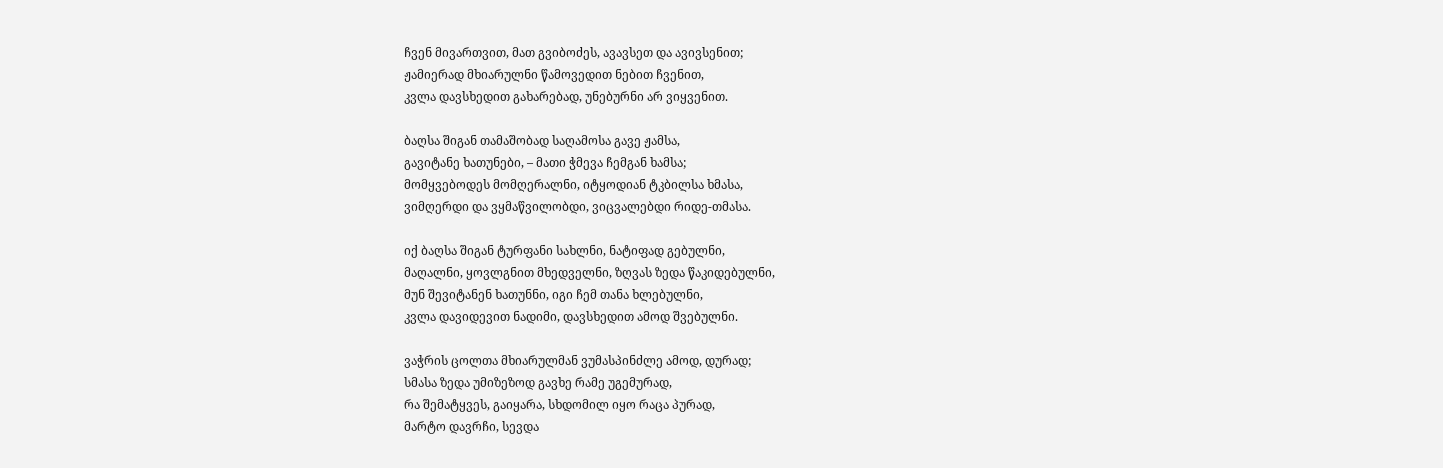ჩვენ მივართვით, მათ გვიბოძეს, ავავსეთ და ავივსენით;
ჟამიერად მხიარულნი წამოვედით ნებით ჩვენით,
კვლა დავსხედით გახარებად, უნებურნი არ ვიყვენით.

ბაღსა შიგან თამაშობად საღამოსა გავე ჟამსა,
გავიტანე ხათუნები, – მათი ჭმევა ჩემგან ხამსა;
მომყვებოდეს მომღერალნი, იტყოდიან ტკბილსა ხმასა,
ვიმღერდი და ვყმაწვილობდი, ვიცვალებდი რიდე-თმასა.

იქ ბაღსა შიგან ტურფანი სახლნი, ნატიფად გებულნი,
მაღალნი, ყოვლგნით მხედველნი, ზღვას ზედა წაკიდებულნი,
მუნ შევიტანენ ხათუნნი, იგი ჩემ თანა ხლებულნი,
კვლა დავიდევით ნადიმი, დავსხედით ამოდ შვებულნი.

ვაჭრის ცოლთა მხიარულმან ვუმასპინძლე ამოდ, დურად;
სმასა ზედა უმიზეზოდ გავხე რამე უგემურად,
რა შემატყვეს, გაიყარა, სხდომილ იყო რაცა პურად,
მარტო დავრჩი, სევდა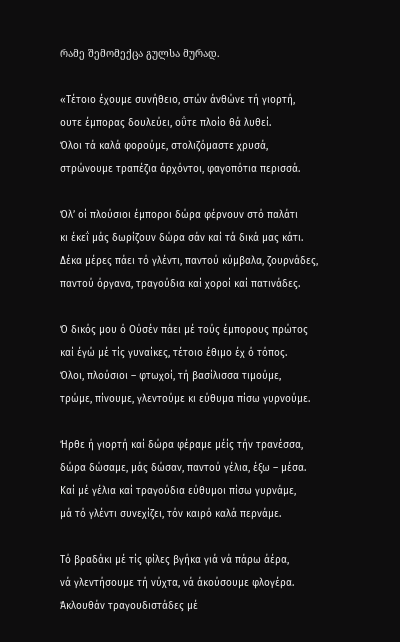რამე შემომექცა გულსა მურად.

«Τέτοιο έχουμε συνήθειο, στών άνθώνε τή γιορτή,
ουτε έμπορας δουλεύει, οΰτε πλοίο θά λυθεί.
Όλοι τά καλά φορούμε, στολιζόμαστε χρυσά,
στρώνουμε τραπέζια άρχόντοι, φαγοπότια περισσά.

Όλ’ οί πλούσιοι έμποροι δώρα φέρνουν στό παλάτι
κι έκεΐ μάς δωρίζουν δώρα σάν καί τά δικά μας κάτι.
Δέκα μέρες πάει τό γλέντι, παντού κύμβαλα, ζουρνάδες,
παντού όργανα, τραγούδια καί χοροί καί πατινάδες.

Ό δικός μου ό Ούσέν πάει μέ τούς έμπορους πρώτος
καί έγώ μέ τίς γυναίκες, τέτοιο έθιμο έχ ό τόπος.
Όλοι, πλούσιοι – φτωχοί, τή βασίλισσα τιμούμε,
τρώμε, πίνουμε, γλεντούμε κι εύθυμα πίσω γυρνούμε.

Ήρθε ή γιορτή καί δώρα φέραμε μέίς τήν τρανέσσα,
δώρα δώσαμε, μάς δώσαν, παντού γέλια, έξω – μέσα.
Καί μέ γέλια καί τραγούδια εύθυμοι πίσω γυρνάμε,
μά τό γλέντι συνεχίζει, τόν καιρό καλά περνάμε.

Τό βραδάκι μέ τίς φίλες βγήκα γιά νά πάρω άέρα,
νά γλεντήσουμε τή νύχτα, νά άκούσουμε φλογέρα.
Άκλουθάν τραγουδιστάδες μέ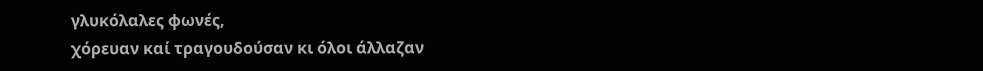γλυκόλαλες φωνές,
χόρευαν καί τραγουδούσαν κι όλοι άλλαζαν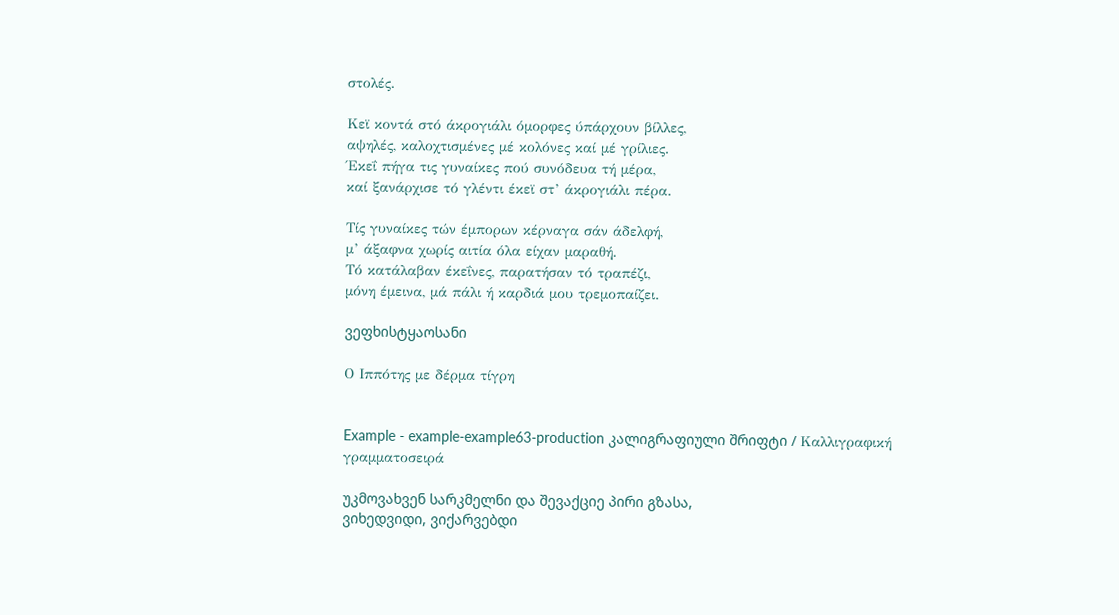στολές.

Κεϊ κοντά στό άκρογιάλι όμορφες ύπάρχουν βίλλες,
αψηλές, καλοχτισμένες μέ κολόνες καί μέ γρίλιες.
Έκεΐ πήγα τις γυναίκες πού συνόδευα τή μέρα,
καί ξανάρχισε τό γλέντι έκεϊ στ’ άκρογιάλι πέρα.

Τίς γυναίκες τών έμπορων κέρναγα σάν άδελφή,
μ’ άξαφνα χωρίς αιτία όλα είχαν μαραθή.
Τό κατάλαβαν έκεΐνες, παρατήσαν τό τραπέζι,
μόνη έμεινα, μά πάλι ή καρδιά μου τρεμοπαίζει.

ვეფხისტყაოსანი

Ο Ιππότης με δέρμα τίγρη


Example - example-example63-production კალიგრაფიული შრიფტი / Καλλιγραφική γραμματοσειρά

უკმოვახვენ სარკმელნი და შევაქციე პირი გზასა,
ვიხედვიდი, ვიქარვებდი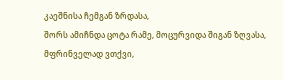კაეშნისა ჩემგან ზრდასა,
შორს ამიჩნდა ცოტა რამე, მოცურვიდა შიგან ზღვასა,
მფრინველად ვთქვი,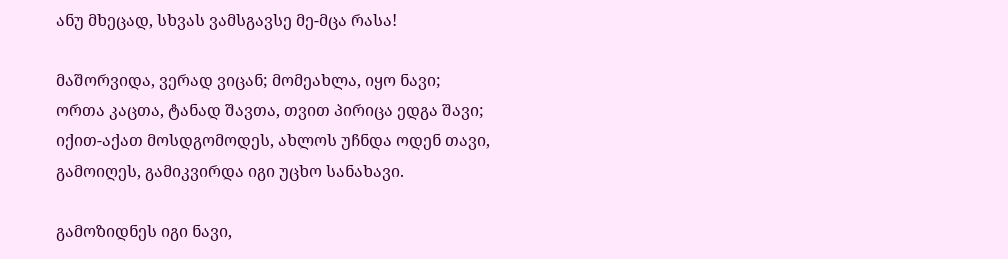ანუ მხეცად, სხვას ვამსგავსე მე-მცა რასა!

მაშორვიდა, ვერად ვიცან; მომეახლა, იყო ნავი;
ორთა კაცთა, ტანად შავთა, თვით პირიცა ედგა შავი;
იქით-აქათ მოსდგომოდეს, ახლოს უჩნდა ოდენ თავი,
გამოიღეს, გამიკვირდა იგი უცხო სანახავი.

გამოზიდნეს იგი ნავი,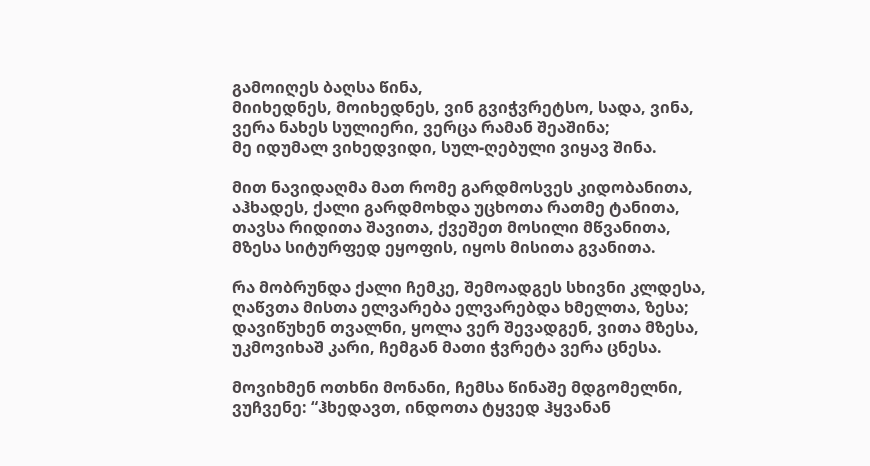გამოიღეს ბაღსა წინა,
მიიხედნეს, მოიხედნეს, ვინ გვიჭვრეტსო, სადა, ვინა,
ვერა ნახეს სულიერი, ვერცა რამან შეაშინა;
მე იდუმალ ვიხედვიდი, სულ-ღებული ვიყავ შინა.

მით ნავიდაღმა მათ რომე გარდმოსვეს კიდობანითა,
აჰხადეს, ქალი გარდმოხდა უცხოთა რათმე ტანითა,
თავსა რიდითა შავითა, ქვეშეთ მოსილი მწვანითა,
მზესა სიტურფედ ეყოფის, იყოს მისითა გვანითა.

რა მობრუნდა ქალი ჩემკე, შემოადგეს სხივნი კლდესა,
ღაწვთა მისთა ელვარება ელვარებდა ხმელთა, ზესა;
დავიწუხენ თვალნი, ყოლა ვერ შევადგენ, ვითა მზესა,
უკმოვიხაშ კარი, ჩემგან მათი ჭვრეტა ვერა ცნესა.

მოვიხმენ ოთხნი მონანი, ჩემსა წინაშე მდგომელნი,
ვუჩვენე: “ჰხედავთ, ინდოთა ტყვედ ჰყვანან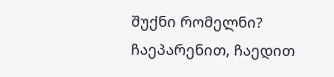შუქნი რომელნი?
ჩაეპარენით, ჩაედით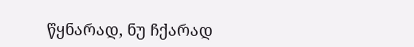წყნარად, ნუ ჩქარად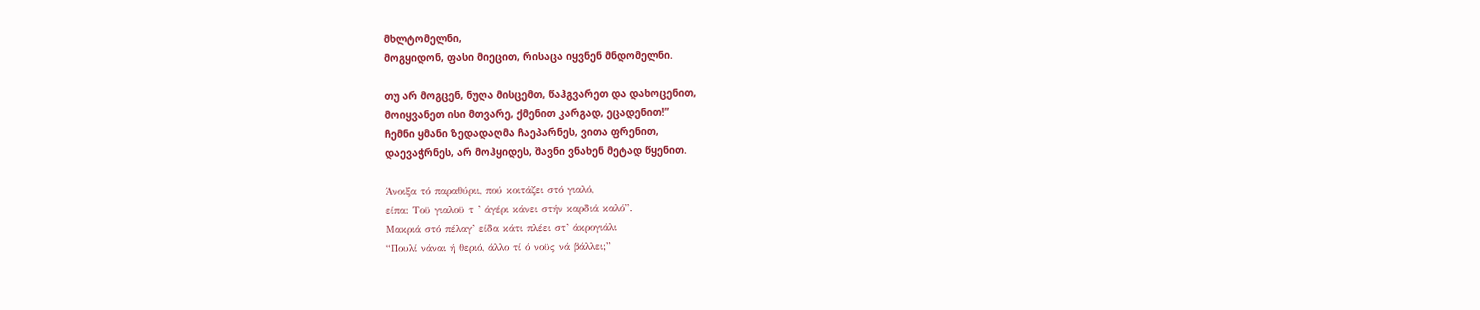მხლტომელნი,
მოგყიდონ, ფასი მიეცით, რისაცა იყვნენ მნდომელნი.

თუ არ მოგცენ, ნუღა მისცემთ, წაჰგვარეთ და დახოცენით,
მოიყვანეთ ისი მთვარე, ქმენით კარგად, ეცადენით!”
ჩემნი ყმანი ზედადაღმა ჩაეპარნეს, ვითა ფრენით,
დაევაჭრნეს, არ მოჰყიდეს, შავნი ვნახენ მეტად წყენით.

Άνοιξα τό παραθύριι, πού κοιτάζει στό γιαλό,
είπα: Τοϋ γιαλοϋ τ ’ άγέρι κάνει στήν καρδιά καλό”.
Μακριά στό πέλαγ’ είδα κάτι πλέει στ’ άκρογιάλι
“Πουλί νάναι ή θεριό, άλλο τί ό νοϋς νά βάλλει;”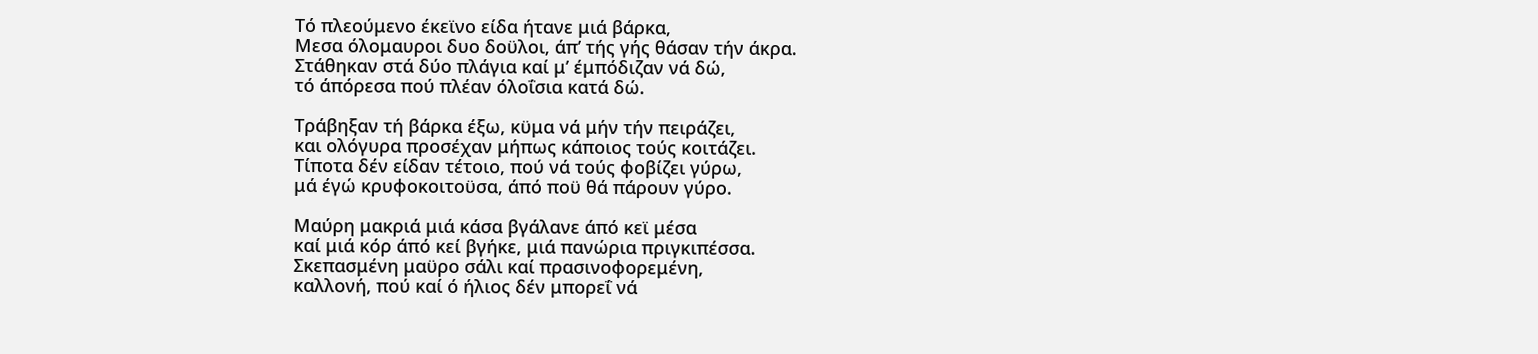Τό πλεούμενο έκεϊνο είδα ήτανε μιά βάρκα,
Μεσα όλομαυροι δυο δοϋλοι, άπ’ τής γής θάσαν τήν άκρα.
Στάθηκαν στά δύο πλάγια καί μ’ έμπόδιζαν νά δώ,
τό άπόρεσα πού πλέαν όλοΐσια κατά δώ.

Τράβηξαν τή βάρκα έξω, κϋμα νά μήν τήν πειράζει,
και ολόγυρα προσέχαν μήπως κάποιος τούς κοιτάζει.
Τίποτα δέν είδαν τέτοιο, πού νά τούς φοβίζει γύρω,
μά έγώ κρυφοκοιτοϋσα, άπό ποϋ θά πάρουν γύρο.

Μαύρη μακριά μιά κάσα βγάλανε άπό κεϊ μέσα
καί μιά κόρ άπό κεί βγήκε, μιά πανώρια πριγκιπέσσα.
Σκεπασμένη μαϋρο σάλι καί πρασινοφορεμένη,
καλλονή, πού καί ό ήλιος δέν μπορεΐ νά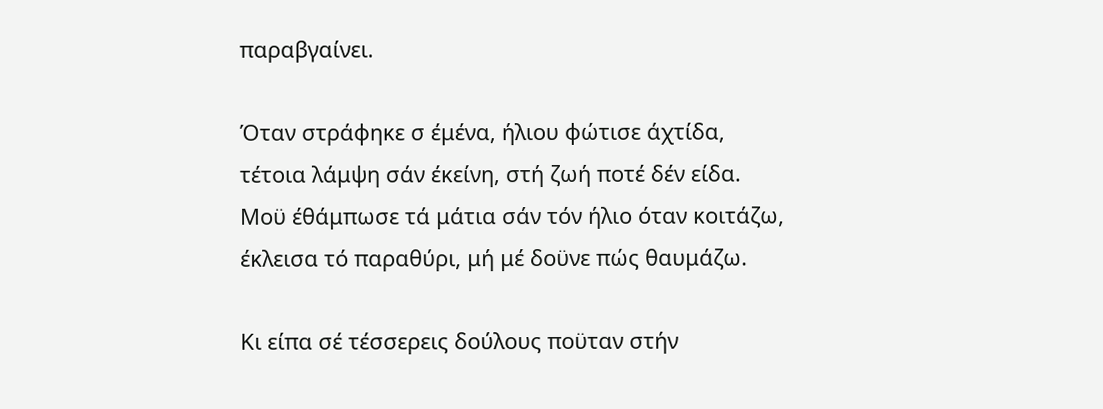παραβγαίνει.

Όταν στράφηκε σ έμένα, ήλιου φώτισε άχτίδα,
τέτοια λάμψη σάν έκείνη, στή ζωή ποτέ δέν είδα.
Μοϋ έθάμπωσε τά μάτια σάν τόν ήλιο όταν κοιτάζω,
έκλεισα τό παραθύρι, μή μέ δοϋνε πώς θαυμάζω.

Κι είπα σέ τέσσερεις δούλους ποϋταν στήν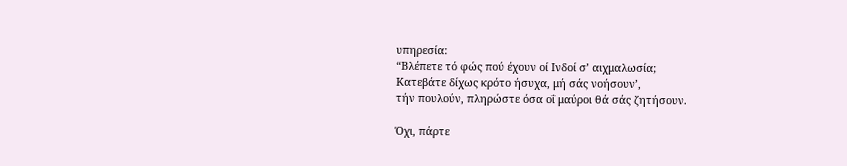υπηρεσία:
“Βλέπετε τό φώς πού έχουν οί Ινδοί σ’ αιχμαλωσία;
Κατεβάτε δίχως κρότο ήσυχα, μή σάς νοήσουν’,
τήν πουλούν, πληρώστε όσα οΐ μαύροι θά σάς ζητήσουν.

Όχι, πάρτε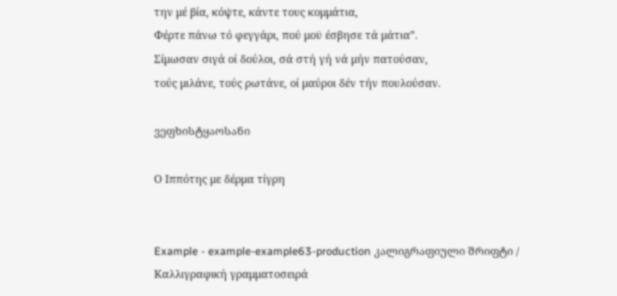την μέ βία, κόψτε, κάντε τους κομμάτια,
Φέρτε πάνω τό φεγγάρι, πού μοϋ έσβησε τά μάτια”.
Σίμωσαν σιγά οί δούλοι, σά στή γή νά μήν πατούσαν,
τούς μιλάνε, τούς ρωτάνε, οί μαύροι δέν τήν πουλούσαν.

ვეფხისტყაოსანი

Ο Ιππότης με δέρμα τίγρη


Example - example-example63-production კალიგრაფიული შრიფტი / Καλλιγραφική γραμματοσειρά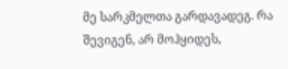მე სარკმელთა გარდავადეგ. რა შევიგენ, არ მოჰყიდეს,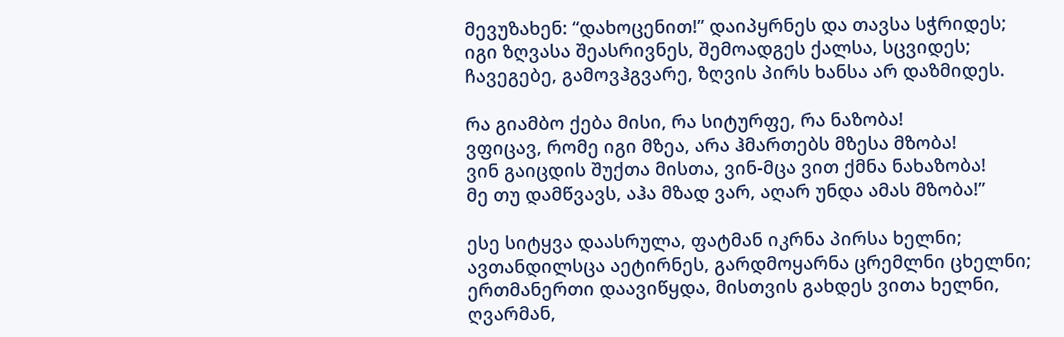მევუზახენ: “დახოცენით!” დაიპყრნეს და თავსა სჭრიდეს;
იგი ზღვასა შეასრივნეს, შემოადგეს ქალსა, სცვიდეს;
ჩავეგებე, გამოვჰგვარე, ზღვის პირს ხანსა არ დაზმიდეს.

რა გიამბო ქება მისი, რა სიტურფე, რა ნაზობა!
ვფიცავ, რომე იგი მზეა, არა ჰმართებს მზესა მზობა!
ვინ გაიცდის შუქთა მისთა, ვინ-მცა ვით ქმნა ნახაზობა!
მე თუ დამწვავს, აჰა მზად ვარ, აღარ უნდა ამას მზობა!”

ესე სიტყვა დაასრულა, ფატმან იკრნა პირსა ხელნი;
ავთანდილსცა აეტირნეს, გარდმოყარნა ცრემლნი ცხელნი;
ერთმანერთი დაავიწყდა, მისთვის გახდეს ვითა ხელნი,
ღვარმან,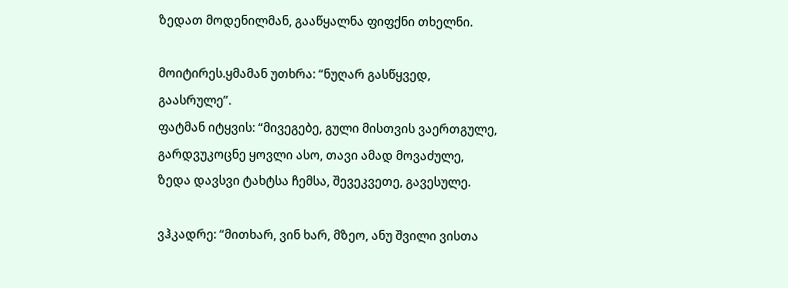ზედათ მოდენილმან, გააწყალნა ფიფქნი თხელნი.

მოიტირეს.ყმამან უთხრა: “ნუღარ გასწყვედ, გაასრულე”.
ფატმან იტყვის: “მივეგებე, გული მისთვის ვაერთგულე,
გარდვუკოცნე ყოვლი ასო, თავი ამად მოვაძულე,
ზედა დავსვი ტახტსა ჩემსა, შევეკვეთე, გავესულე.

ვჰკადრე: “მითხარ, ვინ ხარ, მზეო, ანუ შვილი ვისთა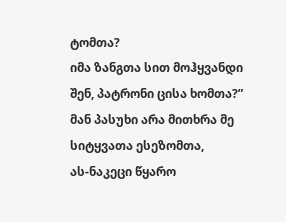ტომთა?
იმა ზანგთა სით მოჰყვანდი შენ, პატრონი ცისა ხომთა?”
მან პასუხი არა მითხრა მე სიტყვათა ესეზომთა,
ას-ნაკეცი წყარო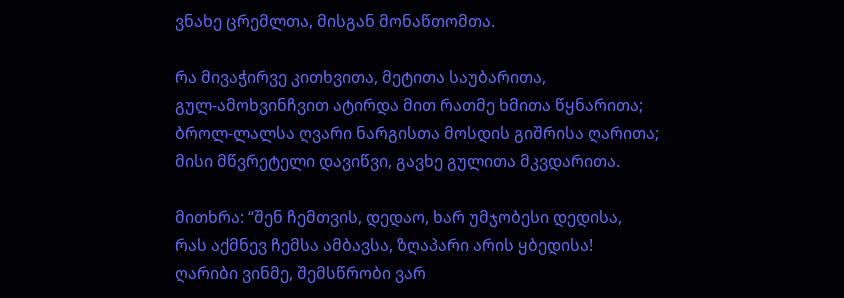ვნახე ცრემლთა, მისგან მონაწთომთა.

რა მივაჭირვე კითხვითა, მეტითა საუბარითა,
გულ-ამოხვინჩვით ატირდა მით რათმე ხმითა წყნარითა;
ბროლ-ლალსა ღვარი ნარგისთა მოსდის გიშრისა ღარითა;
მისი მწვრეტელი დავიწვი, გავხე გულითა მკვდარითა.

მითხრა: “შენ ჩემთვის, დედაო, ხარ უმჯობესი დედისა,
რას აქმნევ ჩემსა ამბავსა, ზღაპარი არის ყბედისა!
ღარიბი ვინმე, შემსწრობი ვარ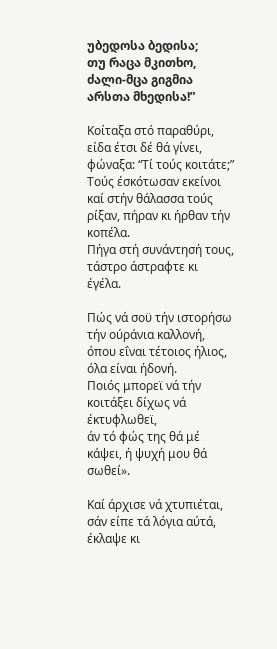უბედოსა ბედისა;
თუ რაცა მკითხო, ძალი-მცა გიგმია არსთა მხედისა!”

Κοίταξα στό παραθύρι, είδα έτσι δέ θά γίνει,
φώναξα: “Τί τούς κοιτάτε;” Τούς έσκότωσαν εκείνοι
καί στήν θάλασσα τούς ρίξαν, πήραν κι ήρθαν τήν κοπέλα.
Πήγα στή συνάντησή τους, τάστρο άστραφτε κι έγέλα.

Πώς νά σοϋ τήν ιστορήσω τήν ούράνια καλλονή,
όπου εΐναι τέτοιος ήλιος, όλα είναι ήδονή.
Ποιός μπορεϊ νά τήν κοιτάξει δίχως νά έκτυφλωθεϊ,
άν τό φώς της θά μέ κάψει, ή ψυχή μου θά σωθεί».

Καί άρχισε νά χτυπιέται, σάν είπε τά λόγια αύτά,
έκλαψε κι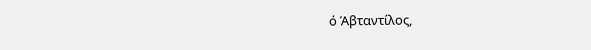ό Άβταντίλος,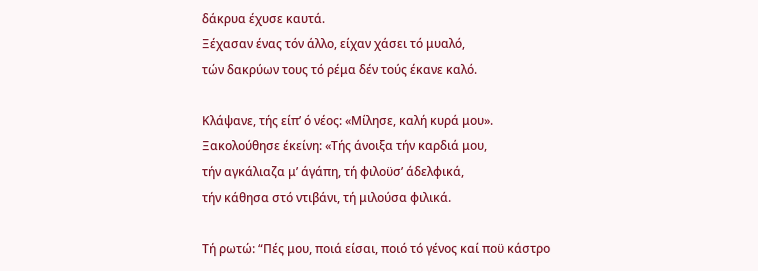δάκρυα έχυσε καυτά.
Ξέχασαν ένας τόν άλλο, είχαν χάσει τό μυαλό,
τών δακρύων τους τό ρέμα δέν τούς έκανε καλό.

Κλάψανε, τής είπ’ ό νέος: «Μίλησε, καλή κυρά μου».
Ξακολούθησε έκείνη: «Τής άνοιξα τήν καρδιά μου,
τήν αγκάλιαζα μ’ άγάπη, τή φιλοϋσ’ άδελφικά,
τήν κάθησα στό ντιβάνι, τή μιλούσα φιλικά.

Τή ρωτώ: “Πές μου, ποιά είσαι, ποιό τό γένος καί ποϋ κάστρο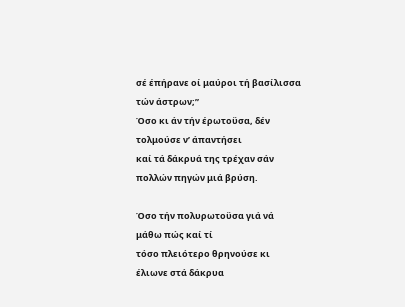σέ έπήρανε οί μαύροι τή βασίλισσα τών άστρων;”
Όσο κι άν τήν έρωτοϋσα, δέν τολμούσε ν’ άπαντήσει
καί τά δάκρυά της τρέχαν σάν πολλών πηγών μιά βρύση.

Όσο τήν πολυρωτοϋσα γιά νά μάθω πώς καί τί
τόσο πλειότερο θρηνούσε κι έλιωνε στά δάκρυα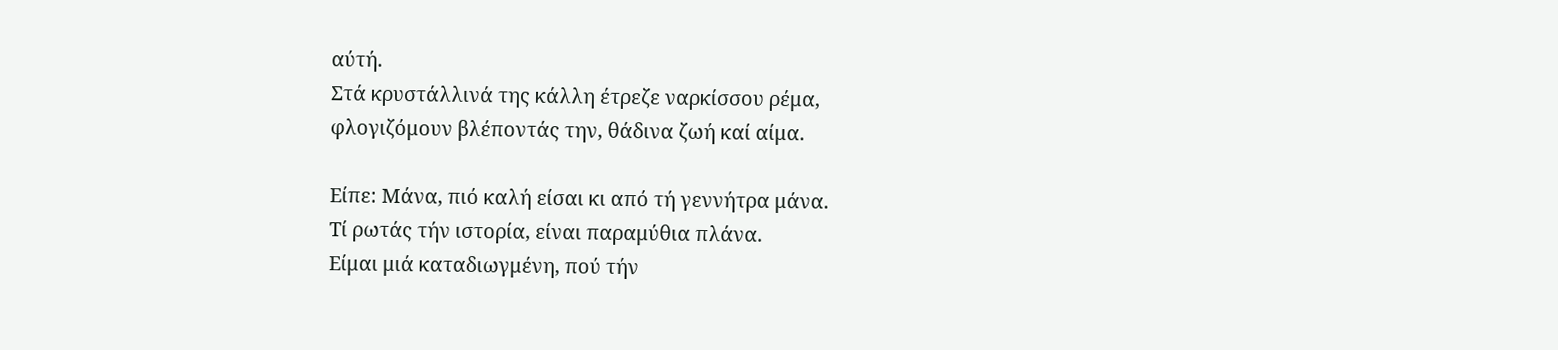αύτή.
Στά κρυστάλλινά της κάλλη έτρεζε ναρκίσσου ρέμα,
φλογιζόμουν βλέποντάς την, θάδινα ζωή καί αίμα.

Είπε: Μάνα, πιό καλή είσαι κι από τή γεννήτρα μάνα.
Τί ρωτάς τήν ιστορία, είναι παραμύθια πλάνα.
Είμαι μιά καταδιωγμένη, πού τήν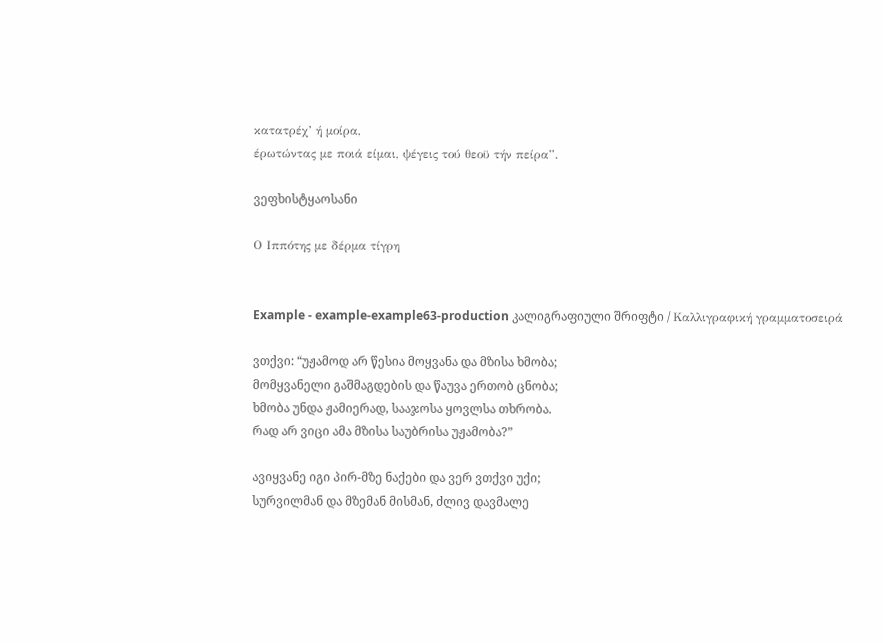κατατρέχ’ ή μοίρα,
έρωτώντας με ποιά είμαι, ψέγεις τού θεοϋ τήν πείρα”.

ვეფხისტყაოსანი

Ο Ιππότης με δέρμα τίγρη


Example - example-example63-production კალიგრაფიული შრიფტი / Καλλιγραφική γραμματοσειρά

ვთქვი: “უჟამოდ არ წესია მოყვანა და მზისა ხმობა;
მომყვანელი გაშმაგდების და წაუვა ერთობ ცნობა;
ხმობა უნდა ჟამიერად, სააჯოსა ყოვლსა თხრობა.
რად არ ვიცი ამა მზისა საუბრისა უჟამობა?”

ავიყვანე იგი პირ-მზე ნაქები და ვერ ვთქვი უქი;
სურვილმან და მზემან მისმან, ძლივ დავმალე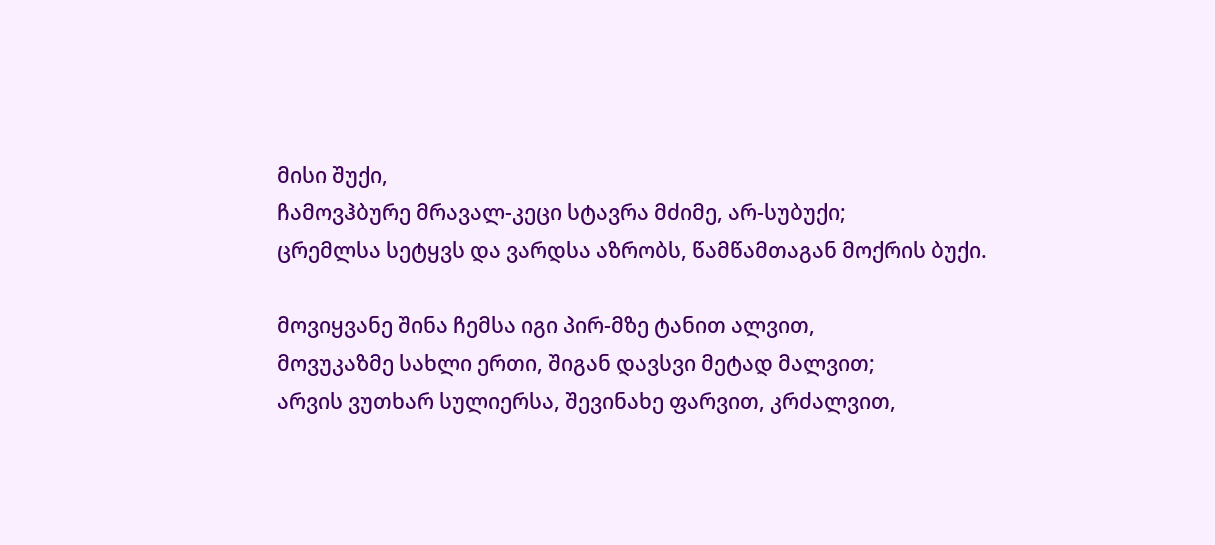მისი შუქი,
ჩამოვჰბურე მრავალ-კეცი სტავრა მძიმე, არ-სუბუქი;
ცრემლსა სეტყვს და ვარდსა აზრობს, წამწამთაგან მოქრის ბუქი.

მოვიყვანე შინა ჩემსა იგი პირ-მზე ტანით ალვით,
მოვუკაზმე სახლი ერთი, შიგან დავსვი მეტად მალვით;
არვის ვუთხარ სულიერსა, შევინახე ფარვით, კრძალვით,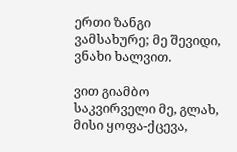ერთი ზანგი ვამსახურე; მე შევიდი, ვნახი ხალვით.

ვით გიამბო საკვირველი მე, გლახ, მისი ყოფა-ქცევა,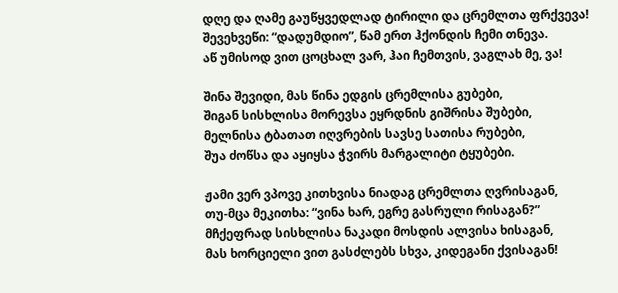დღე და ღამე გაუწყვედლად ტირილი და ცრემლთა ფრქვევა!
შევეხვეწი: “დადუმდიო”, წამ ერთ ჰქონდის ჩემი თნევა.
აწ უმისოდ ვით ცოცხალ ვარ, ჰაი ჩემთვის, ვაგლახ მე, ვა!

შინა შევიდი, მას წინა ედგის ცრემლისა გუბები,
შიგან სისხლისა მორევსა ეყრდნის გიშრისა შუბები,
მელნისა ტბათათ იღვრების სავსე სათისა რუბები,
შუა ძოწსა და აყიყსა ჭვირს მარგალიტი ტყუბები.

ჟამი ვერ ვპოვე კითხვისა ნიადაგ ცრემლთა ღვრისაგან,
თუ-მცა მეკითხა: “ვინა ხარ, ეგრე გასრული რისაგან?”
მჩქეფრად სისხლისა ნაკადი მოსდის ალვისა ხისაგან,
მას ხორციელი ვით გასძლებს სხვა, კიდეგანი ქვისაგან!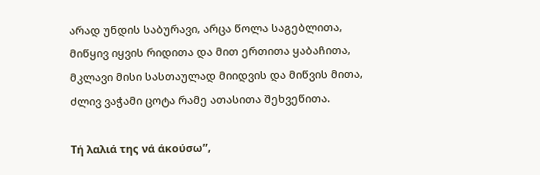არად უნდის საბურავი, არცა წოლა საგებლითა,
მიწყივ იყვის რიდითა და მით ერთითა ყაბაჩითა,
მკლავი მისი სასთაულად მიიდვის და მიწვის მითა,
ძლივ ვაჭამი ცოტა რამე ათასითა შეხვეწითა.

Τή λαλιά της νά άκούσω”,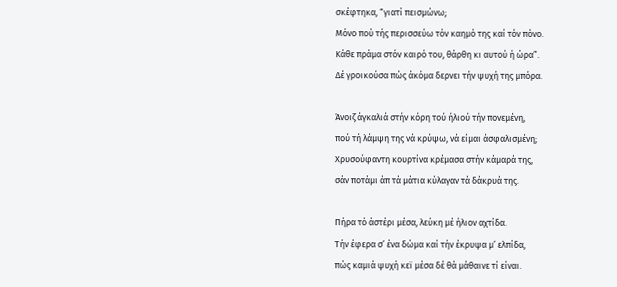σκέφτηκα, “γιατί πεισμώνω;
Μόνο πού τής περισσεύω τόν καημό της καί τόν πόνο.
Κάθε πράμα στόν καιρό του, θάρθη κι αυτού ή ώρα”.
Δέ γροικούσα πώς άκόμα δερνει τήν ψυχή της μπόρα.

Άνοιζ άγκαλιά στήν κόρη τού ήλιού τήν πονεμένη,
πού τή λάμψη της νά κρύψω, νά είμαι άσφαλισμένη;
Χρυσούφαντη κουρτίνα κρέμασα στήν κάμαρά της,
σάν ποτάμι άπ τά μάτια κύλαγαν τά δάκρυά της.

Πήρα τό άστέρι μέσα, λεύκη μέ ήλιον αχτίδα.
Τήν έφερα σ’ ένα δώμα καί τήν έκρυψα μ’ ελπίδα,
πώς καμιά ψυχή κεϊ μέσα δέ θά μάθαινε τί είναι.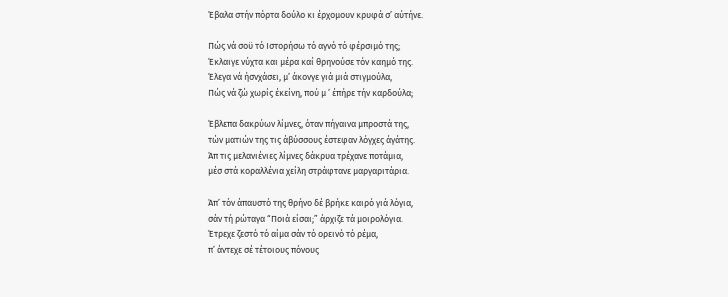Έβαλα στήν πόρτα δούλο κι έρχομουν κρυφά σ’ αύτήνε.

Πώς νά σοϋ τό Ιστορήσω τό αγνό τό φέρσιμό της;
Έκλαιγε νύχτα και μέρα καί θρηνούσε τόν καημό της.
Έλεγα νά ήσνχάσει, μ’ άκονγε γιά μιά στιγμούλα,
Πώς νά ζώ χωρίς έκείνη, πού μ ’ έπήρε τήν καρδούλα;

Έβλεπα δακρύων λίμνες, όταν πήγαινα μπροστά της,
τών ματιών της τις άβύσσους έστεφαν λόγχες άγάτης.
Άπ τις μελανιένιες λίμνες δάκρυα τρέχανε ποτάμια,
μέσ στά κοραλλένια χείλη στράφτανε μαργαριτάρια.

Άπ’ τόν άπαυστό της θρήνο δέ βρήκε καιρό γιά λόγια,
σάν τή ρώταγα “Ποιά είσαι;” άρχιζε τά μοιρολόγια.
Έτρεχε ζεστό τό αίμα σάν τό ορεινό τό ρέμα,
π’ άντεχε σέ τέτοιους πόνους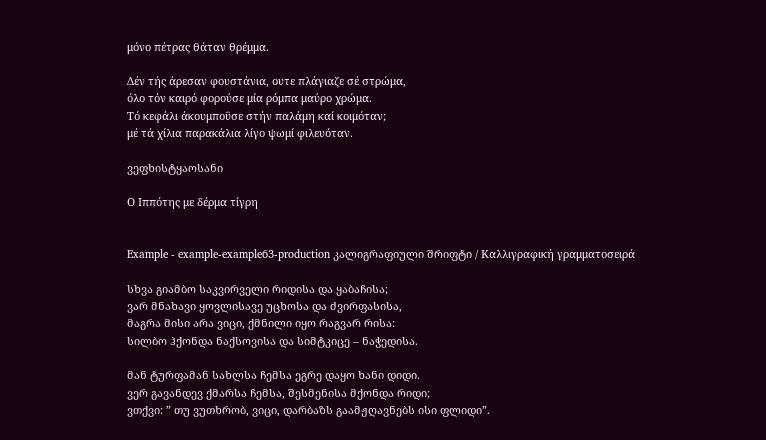μόνο πέτρας θάταν θρέμμα.

Δέν τής άρεσαν φουστάνια, ουτε πλάγιαζε σέ στρώμα,
όλο τόν καιρό φορούσε μία ρόμπα μαύρο χρώμα.
Τό κεφάλι άκουμποΰσε στήν παλάμη καί κοιμόταν;
μέ τά χίλια παρακάλια λίγο ψωμί φιλευόταν.

ვეფხისტყაოსანი

Ο Ιππότης με δέρμα τίγρη


Example - example-example63-production კალიგრაფიული შრიფტი / Καλλιγραφική γραμματοσειρά

სხვა გიამბო საკვირველი რიდისა და ყაბაჩისა;
ვარ მნახავი ყოვლისავე უცხოსა და ძვირფასისა,
მაგრა მისი არა ვიცი, ქმნილი იყო რაგვარ რისა:
სილბო ჰქონდა ნაქსოვისა და სიმტკიცე – ნაჭედისა.

მან ტურფამან სახლსა ჩემსა ეგრე დაყო ხანი დიდი.
ვერ გავანდევ ქმარსა ჩემსა, შესმენისა მქონდა რიდი;
ვთქვი: ” თუ ვუთხრობ, ვიცი, დარბაზს გაამჟღავნებს ისი ფლიდი”.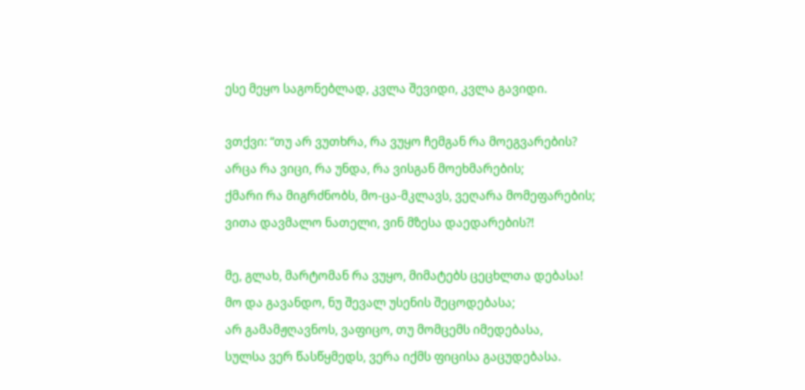ესე მეყო საგონებლად, კვლა შევიდი, კვლა გავიდი.

ვთქვი: “თუ არ ვუთხრა, რა ვუყო ჩემგან რა მოეგვარების?
არცა რა ვიცი, რა უნდა, რა ვისგან მოეხმარების;
ქმარი რა მიგრძნობს, მო-ცა-მკლავს, ვეღარა მომეფარების;
ვითა დავმალო ნათელი, ვინ მზესა დაედარების?!

მე, გლახ, მარტომან რა ვუყო, მიმატებს ცეცხლთა დებასა!
მო და გავანდო, ნუ შევალ უსენის შეცოდებასა;
არ გამამჟღავნოს, ვაფიცო, თუ მომცემს იმედებასა,
სულსა ვერ წასწყმედს, ვერა იქმს ფიცისა გაცუდებასა.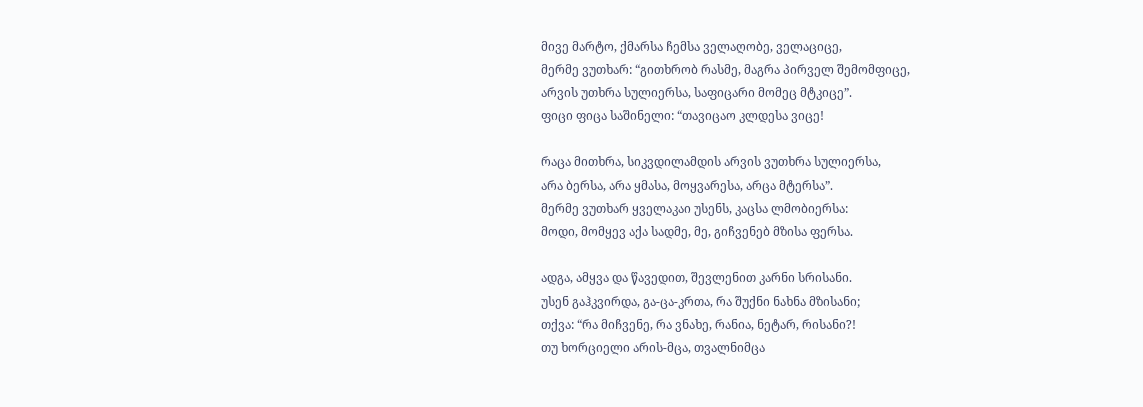მივე მარტო, ქმარსა ჩემსა ველაღობე, ველაციცე,
მერმე ვუთხარ: “გითხრობ რასმე, მაგრა პირველ შემომფიცე,
არვის უთხრა სულიერსა, საფიცარი მომეც მტკიცე”.
ფიცი ფიცა საშინელი: “თავიცაო კლდესა ვიცე!

რაცა მითხრა, სიკვდილამდის არვის ვუთხრა სულიერსა,
არა ბერსა, არა ყმასა, მოყვარესა, არცა მტერსა”.
მერმე ვუთხარ ყველაკაი უსენს, კაცსა ლმობიერსა:
მოდი, მომყევ აქა სადმე, მე, გიჩვენებ მზისა ფერსა.

ადგა, ამყვა და წავედით, შევლენით კარნი სრისანი.
უსენ გაჰკვირდა, გა-ცა-კრთა, რა შუქნი ნახნა მზისანი;
თქვა: “რა მიჩვენე, რა ვნახე, რანია, ნეტარ, რისანი?!
თუ ხორციელი არის-მცა, თვალნიმცა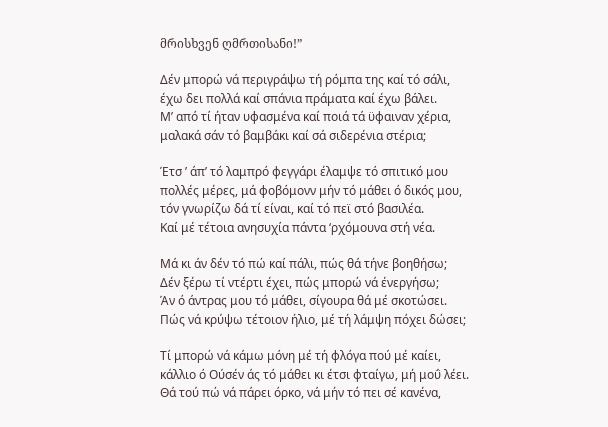მრისხვენ ღმრთისანი!”

Δέν μπορώ νά περιγράψω τή ρόμπα της καί τό σάλι,
έχω δει πολλά καί σπάνια πράματα καί έχω βάλει.
Μ’ από τί ήταν υφασμένα καί ποιά τά ϋφαιναν χέρια,
μαλακά σάν τό βαμβάκι καί σά σιδερένια στέρια;

Έτσ ’ άπ’ τό λαμπρό φεγγάρι έλαμψε τό σπιτικό μου
πολλές μέρες, μά φοβόμονν μήν τό μάθει ό δικός μου,
τόν γνωρίζω δά τί είναι, καί τό πεϊ στό βασιλέα.
Καί μέ τέτοια ανησυχία πάντα ‘ρχόμουνα στή νέα.

Μά κι άν δέν τό πώ καί πάλι, πώς θά τήνε βοηθήσω;
Δέν ξέρω τί ντέρτι έχει, πώς μπορώ νά ένεργήσω;
Άν ό άντρας μου τό μάθει, σίγουρα θά μέ σκοτώσει.
Πώς νά κρύψω τέτοιον ήλιο, μέ τή λάμψη πόχει δώσει;

Τί μπορώ νά κάμω μόνη μέ τή φλόγα πού μέ καίει,
κάλλιο ό Ούσέν άς τό μάθει κι έτσι φταίγω, μή μοΰ λέει.
Θά τού πώ νά πάρει όρκο, νά μήν τό πει σέ κανένα,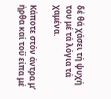δέ θά χάσει τή ψυχή του μέ τά λόγια τά χαμένα.

Κάποτε στόν άντρα μ’ ήρθα καί τοΰ είπα μέ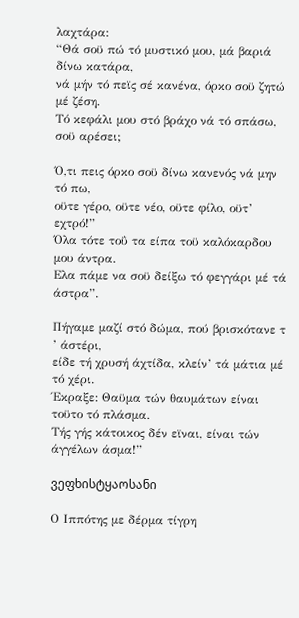λαχτάρα:
“Θά σοϋ πώ τό μυστικό μου, μά βαριά δίνω κατάρα,
νά μήν τό πεϊς σέ κανένα, όρκο σοϋ ζητώ μέ ζέση.
Τό κεφάλι μου στό βράχο νά τό σπάσω, σοϋ αρέσει;

Ό,τι πεις όρκο σοϋ δίνω κανενός νά μην τό πω,
οϋτε γέρο, οϋτε νέο, οϋτε φίλο, οϋτ’ εχτρό!”
Όλα τότε τοΰ τα είπα τοϋ καλόκαρδου μου άντρα.
Ελα πάμε να σοϋ δείξω τό φεγγάρι μέ τά άστρα”.

Πήγαμε μαζί στό δώμα, πού βρισκότανε τ ’ άστέρι,
είδε τή χρυσή άχτίδα, κλείν’ τά μάτια μέ τό χέρι.
Έκραξε: Θαϋμα τών θαυμάτων είναι τοϋτο τό πλάσμα.
Τής γής κάτοικος δέν εϊναι, είναι τών άγγέλων άσμα!”

ვეფხისტყაოსანი

Ο Ιππότης με δέρμα τίγρη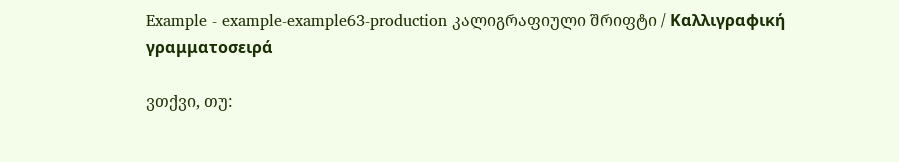Example - example-example63-production კალიგრაფიული შრიფტი / Καλλιγραφική γραμματοσειρά

ვთქვი, თუ: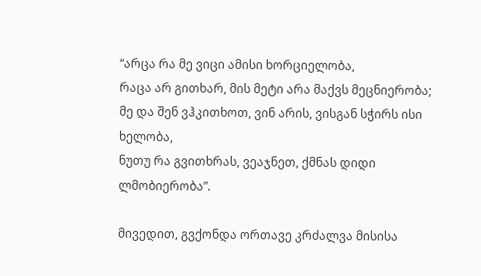“არცა რა მე ვიცი ამისი ხორციელობა,
რაცა არ გითხარ, მის მეტი არა მაქვს მეცნიერობა;
მე და შენ ვჰკითხოთ, ვინ არის, ვისგან სჭირს ისი ხელობა,
ნუთუ რა გვითხრას, ვეაჯნეთ, ქმნას დიდი ლმობიერობა”.

მივედით, გვქონდა ორთავე კრძალვა მისისა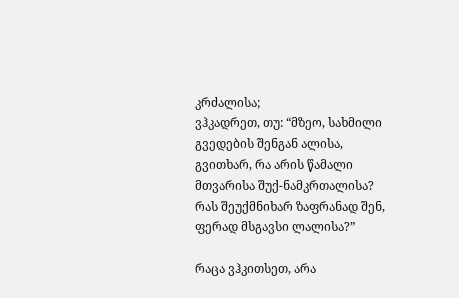კრძალისა;
ვჰკადრეთ, თუ: “მზეო, სახმილი გვედების შენგან ალისა,
გვითხარ, რა არის წამალი მთვარისა შუქ-ნამკრთალისა?
რას შეუქმნიხარ ზაფრანად შენ, ფერად მსგავსი ლალისა?”

რაცა ვჰკითსეთ, არა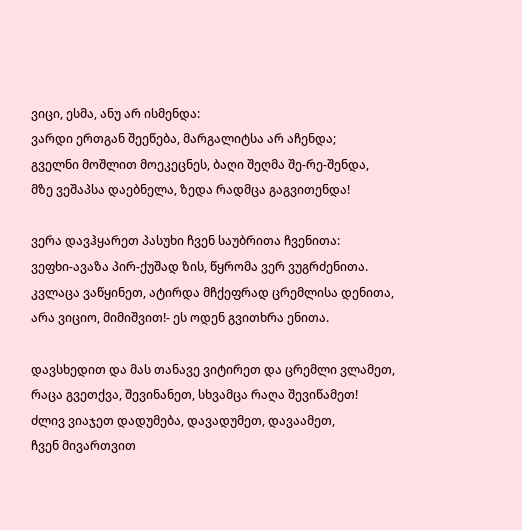ვიცი, ესმა, ანუ არ ისმენდა:
ვარდი ერთგან შეეწება, მარგალიტსა არ აჩენდა;
გველნი მოშლით მოეკეცნეს, ბაღი შეღმა შე-რე-შენდა,
მზე ვეშაპსა დაებნელა, ზედა რადმცა გაგვითენდა!

ვერა დავჰყარეთ პასუხი ჩვენ საუბრითა ჩვენითა:
ვეფხი-ავაზა პირ-ქუშად ზის, წყრომა ვერ ვუგრძენითა.
კვლაცა ვაწყინეთ, ატირდა მჩქეფრად ცრემლისა დენითა,
არა ვიციო, მიმიშვით!- ეს ოდენ გვითხრა ენითა.

დავსხედით და მას თანავე ვიტირეთ და ცრემლი ვლამეთ,
რაცა გვეთქვა, შევინანეთ, სხვამცა რაღა შევიწამეთ!
ძლივ ვიაჯეთ დადუმება, დავადუმეთ, დავაამეთ,
ჩვენ მივართვით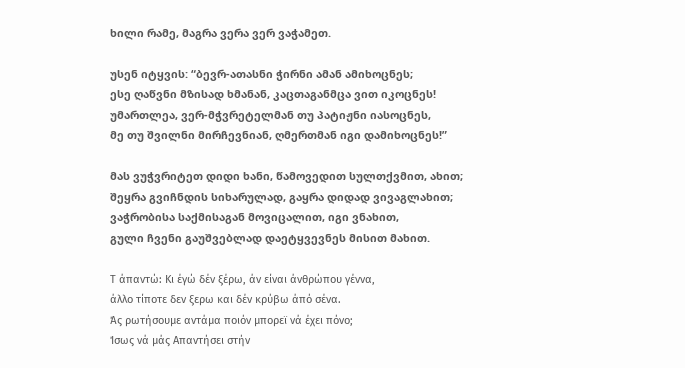ხილი რამე, მაგრა ვერა ვერ ვაჭამეთ.

უსენ იტყვის: “ბევრ-ათასნი ჭირნი ამან ამიხოცნეს;
ესე ღაწვნი მზისად ხმანან, კაცთაგანმცა ვით იკოცნეს!
უმართლეა, ვერ-მჭვრეტელმან თუ პატიჟნი იასოცნეს,
მე თუ შვილნი მირჩევნიან, ღმერთმან იგი დამიხოცნეს!”

მას ვუჭვრიტეთ დიდი ხანი, წამოვედით სულთქვმით, ახით;
შეყრა გვიჩნდის სიხარულად, გაყრა დიდად ვივაგლახით;
ვაჭრობისა საქმისაგან მოვიცალით, იგი ვნახით,
გული ჩვენი გაუშვებლად დაეტყვევნეს მისით მახით.

Τ άπαντώ: Κι έγώ δέν ξέρω, άν είναι άνθρώπου γέννα,
άλλο τίποτε δεν ξερω και δέν κρύβω άπό σένα.
Άς ρωτήσουμε αντάμα ποιόν μπορεϊ νά έχει πόνο;
Ίσως νά μάς Απαντήσει στήν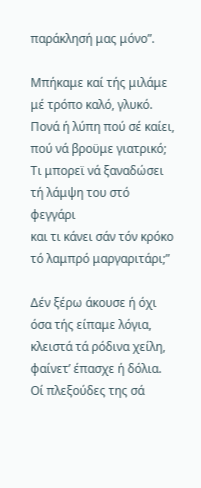παράκλησή μας μόνο”.

Μπήκαμε καί τής μιλάμε μέ τρόπο καλό, γλυκό.
Πονά ή λύπη πού σέ καίει, πού νά βροϋμε γιατρικό;
Τι μπορεϊ νά ξαναδώσει τή λάμψη του στό φεγγάρι
και τι κάνει σάν τόν κρόκο τό λαμπρό μαργαριτάρι;”

Δέν ξέρω άκουσε ή όχι όσα τής είπαμε λόγια,
κλειστά τά ρόδινα χείλη, φαίνετ’ έπασχε ή δόλια.
Οί πλεξούδες της σά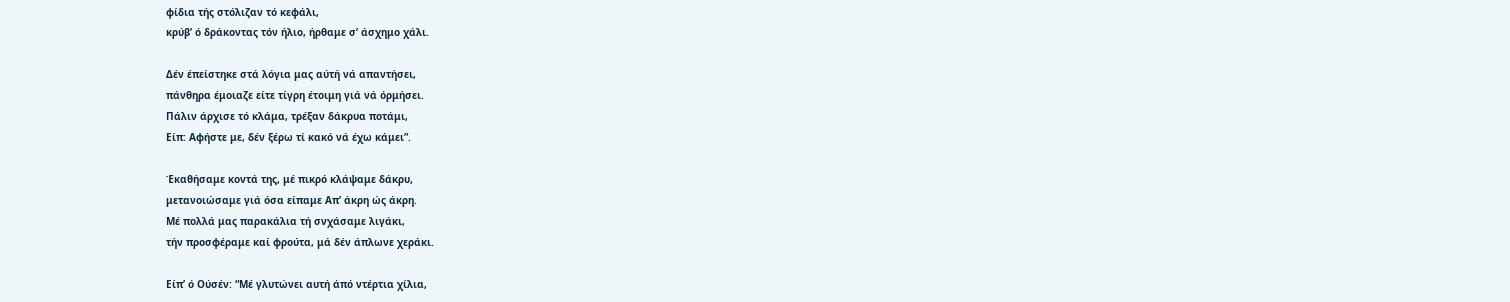φίδια τής στόλιζαν τό κεφάλι,
κρύβ’ ό δράκοντας τόν ήλιο, ήρθαμε σ’ άσχημο χάλι.

Δέν έπείστηκε στά λόγια μας αύτή νά απαντήσει,
πάνθηρα έμοιαζε είτε τίγρη έτοιμη γιά νά όρμήσει.
Πάλιν άρχισε τό κλάμα, τρέξαν δάκρυα ποτάμι,
Είπ: Αφήστε με, δέν ξέρω τί κακό νά έχω κάμει”.

Έκαθήσαμε κοντά της, μέ πικρό κλάψαμε δάκρυ,
μετανοιώσαμε γιά όσα είπαμε Απ’ άκρη ώς άκρη.
Μέ πολλά μας παρακάλια τή σνχάσαμε λιγάκι,
τήν προσφέραμε καί φρούτα, μά δέν άπλωνε χεράκι.

Είπ’ ό Ούσέν: “Μέ γλυτώνει αυτή άπό ντέρτια χίλια,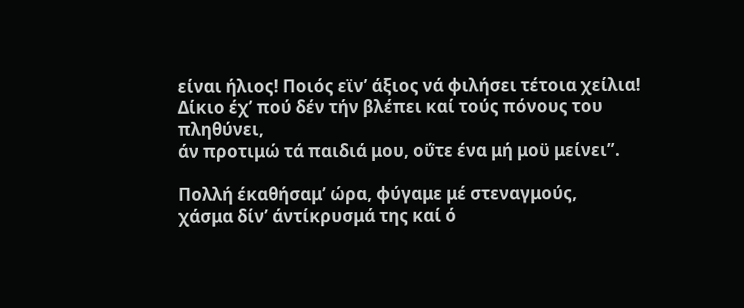είναι ήλιος! Ποιός εϊν’ άξιος νά φιλήσει τέτοια χείλια!
Δίκιο έχ’ πού δέν τήν βλέπει καί τούς πόνους του πληθύνει,
άν προτιμώ τά παιδιά μου, οΰτε ένα μή μοϋ μείνει”.

Πολλή έκαθήσαμ’ ώρα, φύγαμε μέ στεναγμούς,
χάσμα δίν’ άντίκρυσμά της καί ό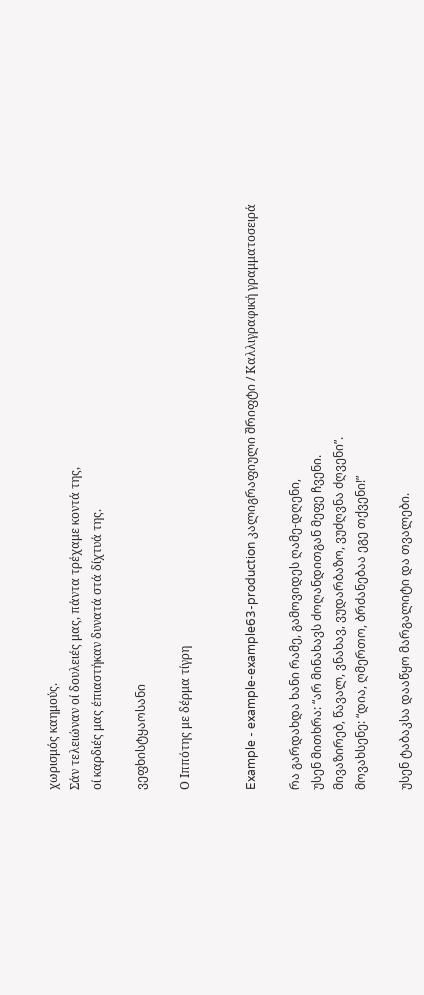χωρισμός καημούς.
Σάν τελειώναν οί δουλειές μας, πάντα τρέχαμε κοντά της,
οί καρδιές μας έπιαστήκαν δυνατά στά δίχτυά της.

ვეფხისტყაოსანი

Ο Ιππότης με δέρμα τίγρη


Example - example-example63-production კალიგრაფიული შრიფტი / Καλλιγραφική γραμματοσειρά

რა გარდახდა ხანი რამე, გამოვიდეს ღამე-დღენი,
უსენ მითხრა: “არ მინახავს ძოღანდითგან მეფე ჩვენი.
მივაზირებ, წავალ, ვნახავ, ვუდარბაზო, ვუძღვნა ძღვენი”.
მოვახსენე: “დია, ღმერთო, ბრძანებაა ეგე თქვენი!”

უსენ ტაბაკსა დააწყო მარგალიტი და თვალები.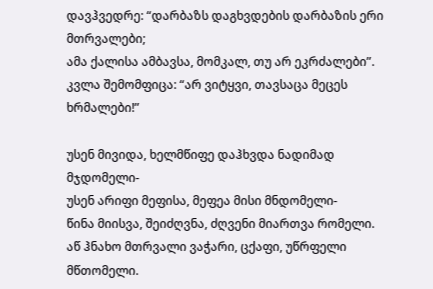დავჰვედრე: “დარბაზს დაგხვდების დარბაზის ერი მთრვალები;
ამა ქალისა ამბავსა, მომკალ, თუ არ ეკრძალები”.
კვლა შემომფიცა: “არ ვიტყვი, თავსაცა მეცეს ხრმალები!”

უსენ მივიდა, ხელმწიფე დაჰხვდა ნადიმად მჯდომელი-
უსენ არიფი მეფისა, მეფეა მისი მნდომელი-
წინა მიისვა, შეიძღვნა, ძღვენი მიართვა რომელი.
აწ ჰნახო მთრვალი ვაჭარი, ცქაფი, უწრფელი მწთომელი.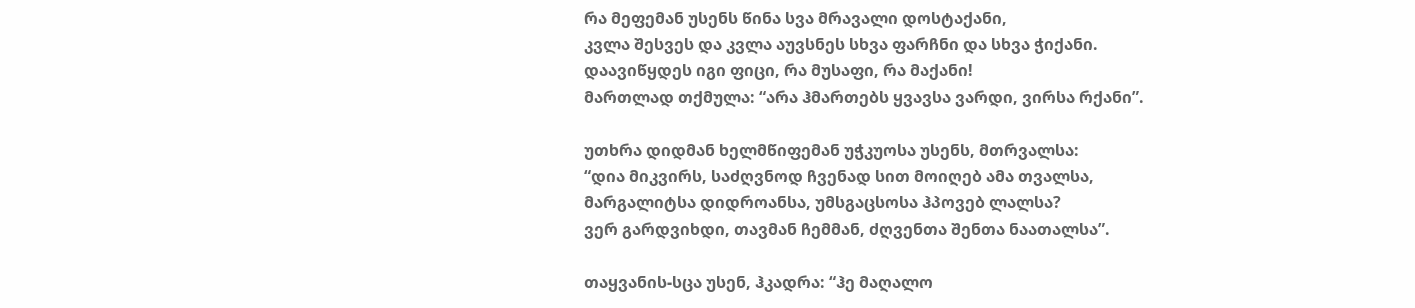რა მეფემან უსენს წინა სვა მრავალი დოსტაქანი,
კვლა შესვეს და კვლა აუვსნეს სხვა ფარჩნი და სხვა ჭიქანი.
დაავიწყდეს იგი ფიცი, რა მუსაფი, რა მაქანი!
მართლად თქმულა: “არა ჰმართებს ყვავსა ვარდი, ვირსა რქანი”.

უთხრა დიდმან ხელმწიფემან უჭკუოსა უსენს, მთრვალსა:
“დია მიკვირს, საძღვნოდ ჩვენად სით მოიღებ ამა თვალსა,
მარგალიტსა დიდროანსა, უმსგაცსოსა ჰპოვებ ლალსა?
ვერ გარდვიხდი, თავმან ჩემმან, ძღვენთა შენთა ნაათალსა”.

თაყვანის-სცა უსენ, ჰკადრა: “ჰე მაღალო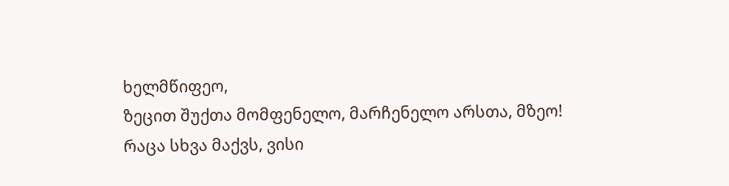ხელმწიფეო,
ზეცით შუქთა მომფენელო, მარჩენელო არსთა, მზეო!
რაცა სხვა მაქვს, ვისი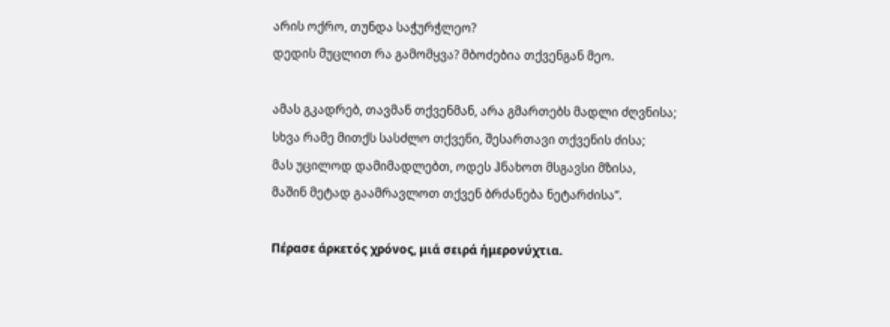არის ოქრო, თუნდა საჭურჭლეო?
დედის მუცლით რა გამომყვა? მბოძებია თქვენგან მეო.

ამას გკადრებ, თავმან თქვენმან, არა გმართებს მადლი ძღვნისა;
სხვა რამე მითქს სასძლო თქვენი, შესართავი თქვენის ძისა;
მას უცილოდ დამიმადლებთ, ოდეს ჰნახოთ მსგავსი მზისა,
მაშინ მეტად გაამრავლოთ თქვენ ბრძანება ნეტარძისა”.

Πέρασε άρκετός χρόνος, μιά σειρά ήμερονύχτια.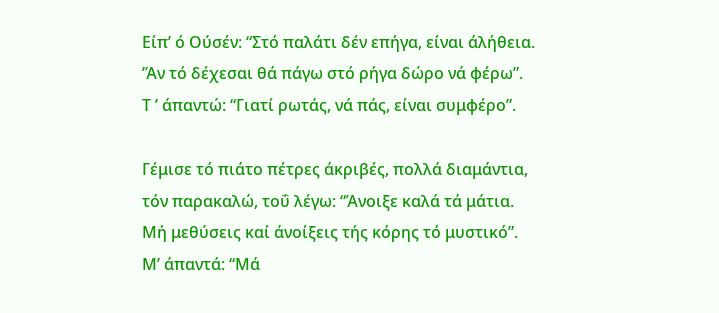Είπ’ ό Ούσέν: “Στό παλάτι δέν επήγα, είναι άλήθεια.
’Άν τό δέχεσαι θά πάγω στό ρήγα δώρο νά φέρω”.
Τ ’ άπαντώ: “Γιατί ρωτάς, νά πάς, είναι συμφέρο”.

Γέμισε τό πιάτο πέτρες άκριβές, πολλά διαμάντια,
τόν παρακαλώ, τοΰ λέγω: “Άνοιξε καλά τά μάτια.
Μή μεθύσεις καί άνοίξεις τής κόρης τό μυστικό”.
Μ’ άπαντά: “Μά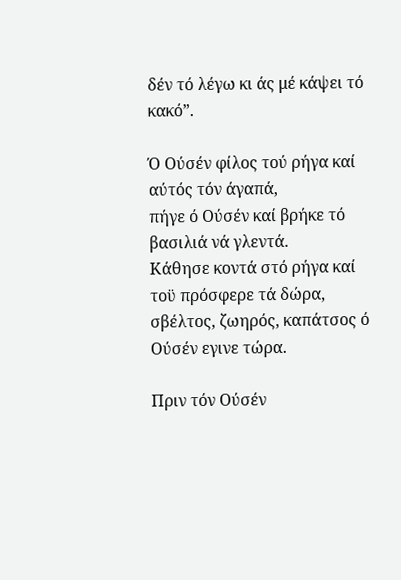δέν τό λέγω κι άς μέ κάψει τό κακό”.

Ό Ούσέν φίλος τού ρήγα καί αύτός τόν άγαπά,
πήγε ό Ούσέν καί βρήκε τό βασιλιά νά γλεντά.
Κάθησε κοντά στό ρήγα καί τοϋ πρόσφερε τά δώρα,
σβέλτος, ζωηρός, καπάτσος ό Ούσέν εγινε τώρα.

Πριν τόν Ούσέν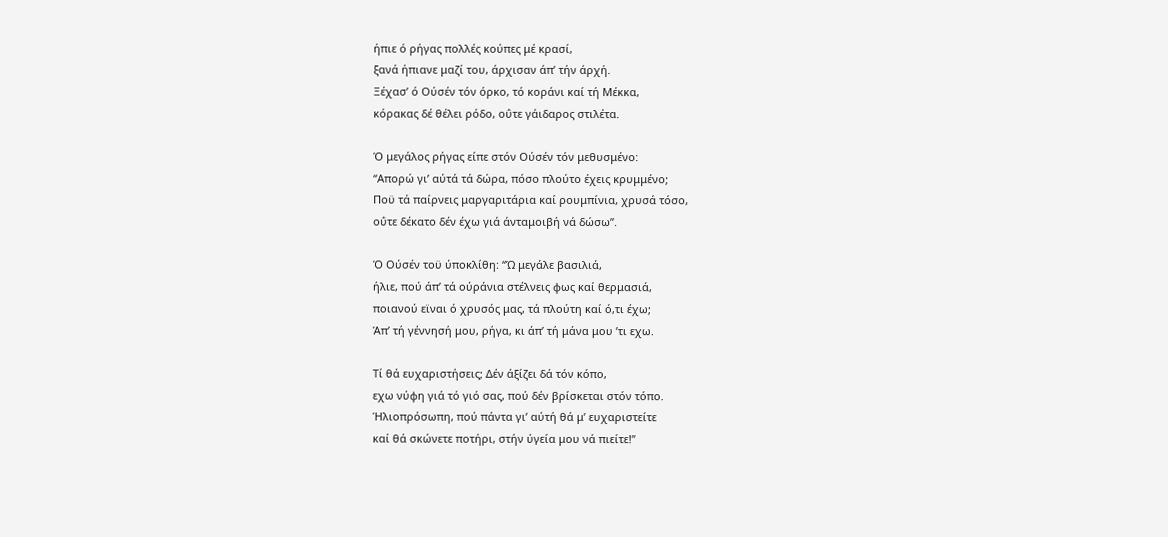ήπιε ό ρήγας πολλές κούπες μέ κρασί,
ξανά ήπιανε μαζί του, άρχισαν άπ’ τήν άρχή.
Ξέχασ’ ό Ούσέν τόν όρκο, τό κοράνι καί τή Μέκκα,
κόρακας δέ θέλει ρόδο, οΰτε γάιδαρος στιλέτα.

Ό μεγάλος ρήγας είπε στόν Ούσέν τόν μεθυσμένο:
“Απορώ γι’ αύτά τά δώρα, πόσο πλούτο έχεις κρυμμένο;
Ποϋ τά παίρνεις μαργαριτάρια καί ρουμπίνια, χρυσά τόσο,
οΰτε δέκατο δέν έχω γιά άνταμοιβή νά δώσω”.

Ό Ούσέν τοϋ ύποκλίθη: “Ώ μεγάλε βασιλιά,
ήλιε, πού άπ’ τά ούράνια στέλνεις φως καί θερμασιά,
ποιανού εϊναι ό χρυσός μας, τά πλούτη καί ό,τι έχω;
Άπ’ τή γέννησή μου, ρήγα, κι άπ’ τή μάνα μου ’τι εχω.

Τί θά ευχαριστήσεις; Δέν άξίζει δά τόν κόπο,
εχω νύφη γιά τό γιό σας, πού δέν βρίσκεται στόν τόπο.
Ήλιοπρόσωπη, πού πάντα γι’ αύτή θά μ’ ευχαριστείτε
καί θά σκώνετε ποτήρι, στήν ύγεία μου νά πιείτε!”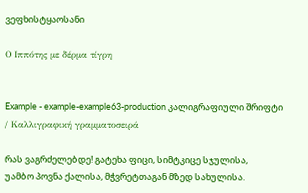ვეფხისტყაოსანი

Ο Ιππότης με δέρμα τίγρη


Example - example-example63-production კალიგრაფიული შრიფტი / Καλλιγραφική γραμματοσειρά

რას ვაგრძელებდე! გატეხა ფიცი, სიმტკიცე სჯულისა,
უამბო პოვნა ქალისა, მჭვრეტთაგან მზედ სახულისა.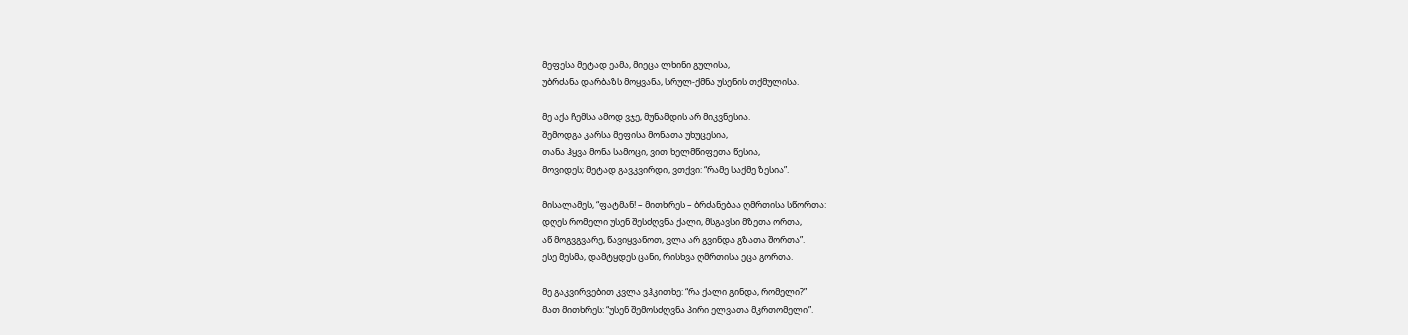მეფესა მეტად ეამა, მიეცა ლხინი გულისა,
უბრძანა დარბაზს მოყვანა, სრულ-ქმნა უსენის თქმულისა.

მე აქა ჩემსა ამოდ ვჯე, მუნამდის არ მიკვნესია.
შემოდგა კარსა მეფისა მონათა უხუცესია,
თანა ჰყვა მონა სამოცი, ვით ხელმწიფეთა წესია,
მოვიდეს; მეტად გავკვირდი, ვთქვი: “რამე საქმე ზესია”.

მისალამეს, “ფატმან! – მითხრეს – ბრძანებაა ღმრთისა სწორთა:
დღეს რომელი უსენ შესძღვნა ქალი, მსგავსი მზეთა ორთა,
აწ მოგვგვარე, წავიყვანოთ, ვლა არ გვინდა გზათა შორთა”.
ესე მესმა, დამტყდეს ცანი, რისხვა ღმრთისა ეცა გორთა.

მე გაკვირვებით კვლა ვჰკითხე: “რა ქალი გინდა, რომელი?”
მათ მითხრეს: “უსენ შემოსძღვნა პირი ელვათა მკრთომელი”.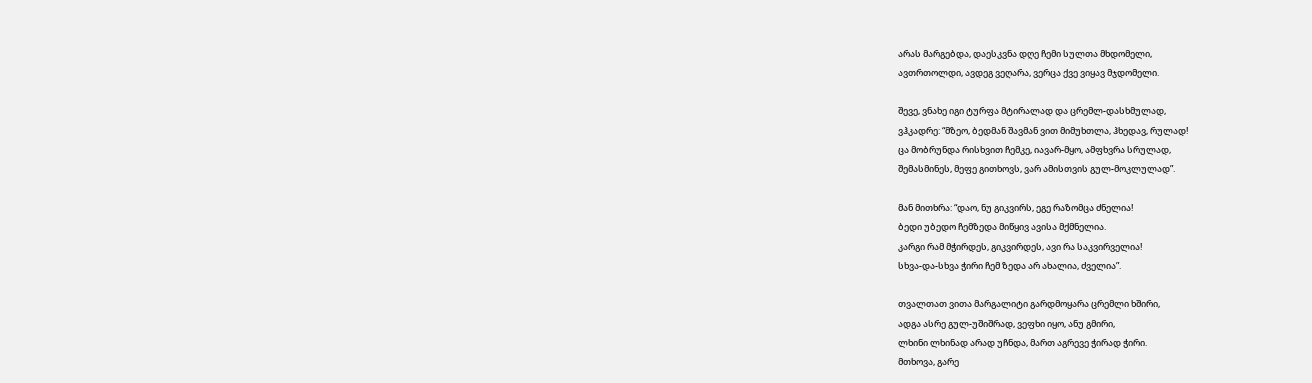არას მარგებდა, დაესკვნა დღე ჩემი სულთა მხდომელი,
ავთრთოლდი, ავდეგ ვეღარა, ვერცა ქვე ვიყავ მჯდომელი.

შევე, ვნახე იგი ტურფა მტირალად და ცრემლ-დასხმულად,
ვჰკადრე: “მზეო, ბედმან შავმან ვით მიმუხთლა, ჰხედავ, რულად!
ცა მობრუნდა რისხვით ჩემკე, იავარ-მყო, ამფხვრა სრულად,
შემასმინეს, მეფე გითხოვს, ვარ ამისთვის გულ-მოკლულად”.

მან მითხრა: “დაო, ნუ გიკვირს, ეგე რაზომცა ძნელია!
ბედი უბედო ჩემზედა მიწყივ ავისა მქმნელია.
კარგი რამ მჭირდეს, გიკვირდეს, ავი რა საკვირველია!
სხვა-და-სხვა ჭირი ჩემ ზედა არ ახალია, ძველია”.

თვალთათ ვითა მარგალიტი გარდმოყარა ცრემლი ხშირი,
ადგა ასრე გულ-უშიშრად, ვეფხი იყო, ანუ გმირი,
ლხინი ლხინად არად უჩნდა, მართ აგრევე ჭირად ჭირი.
მთხოვა, გარე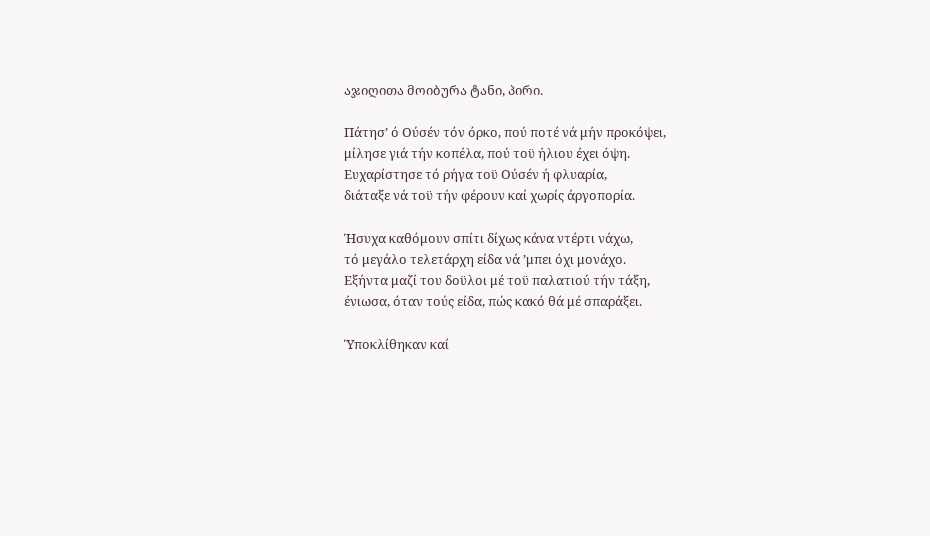აჯიღითა მოიბურა ტანი, პირი.

Πάτησ’ ό Ούσέν τόν όρκο, πού ποτέ νά μήν προκόψει,
μίλησε γιά τήν κοπέλα, πού τοϋ ήλιου έχει όψη.
Ευχαρίστησε τό ρήγα τοϋ Ούσέν ή φλυαρία,
διάταξε νά τοϋ τήν φέρουν καί χωρίς άργοπορία.

Ήσυχα καθόμουν σπίτι δίχως κάνα ντέρτι νάχω,
τό μεγάλο τελετάρχη είδα νά ’μπει όχι μονάχο.
Εξήντα μαζί του δοϋλοι μέ τοϋ παλατιού τήν τάξη,
ένιωσα, όταν τούς είδα, πώς κακό θά μέ σπαράξει.

Ύποκλίθηκαν καί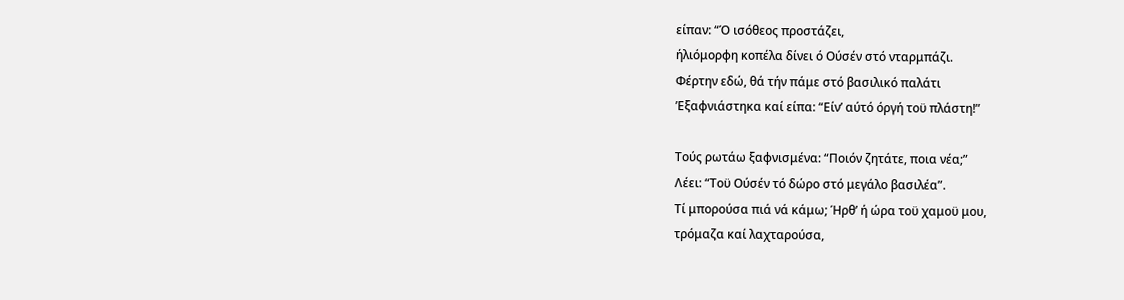είπαν: “Ό ισόθεος προστάζει,
ήλιόμορφη κοπέλα δίνει ό Ούσέν στό νταρμπάζι.
Φέρτην εδώ, θά τήν πάμε στό βασιλικό παλάτι
’Εξαφνιάστηκα καί είπα: “Είν’ αύτό όργή τοϋ πλάστη!”

Τούς ρωτάω ξαφνισμένα: “Ποιόν ζητάτε, ποια νέα;”
Λέει: “Τοϋ Ούσέν τό δώρο στό μεγάλο βασιλέα”.
Τί μπορούσα πιά νά κάμω; Ήρθ’ ή ώρα τοϋ χαμοϋ μου,
τρόμαζα καί λαχταρούσα,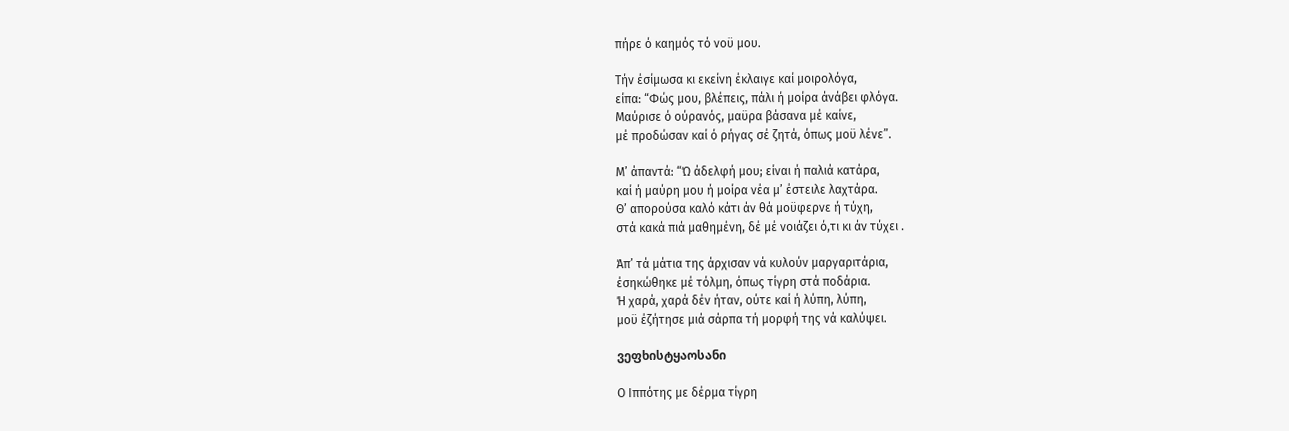πήρε ό καημός τό νοϋ μου.

Τήν έσίμωσα κι εκείνη έκλαιγε καί μοιρολόγα,
είπα: “Φώς μου, βλέπεις, πάλι ή μοίρα άνάβει φλόγα.
Μαύρισε ό ούρανός, μαϋρα βάσανα μέ καίνε,
μέ προδώσαν καί ό ρήγας σέ ζητά, όπως μοϋ λένε”.

Μ’ άπαντά: “Ώ άδελφή μου; είναι ή παλιά κατάρα,
καί ή μαύρη μου ή μοίρα νέα μ’ έστειλε λαχτάρα.
Θ’ απορούσα καλό κάτι άν θά μοϋφερνε ή τύχη,
στά κακά πιά μαθημένη, δέ μέ νοιάζει ό,τι κι άν τύχει .

Άπ’ τά μάτια της άρχισαν νά κυλούν μαργαριτάρια,
έσηκώθηκε μέ τόλμη, όπως τίγρη στά ποδάρια.
Ή χαρά, χαρά δέν ήταν, ούτε καί ή λύπη, λύπη,
μοϋ έζήτησε μιά σάρπα τή μορφή της νά καλύψει.

ვეფხისტყაოსანი

Ο Ιππότης με δέρμα τίγρη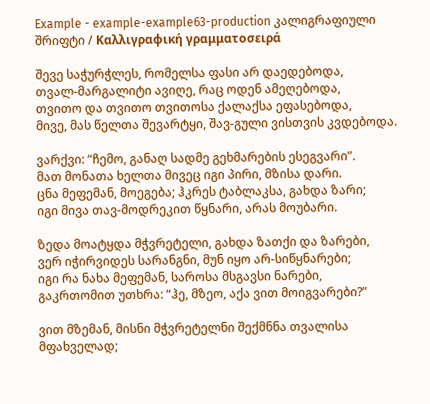Example - example-example63-production კალიგრაფიული შრიფტი / Καλλιγραφική γραμματοσειρά

შევე საჭურჭლეს, რომელსა ფასი არ დაედებოდა,
თვალ-მარგალიტი ავიღე, რაც ოდენ ამეღებოდა,
თვითო და თვითო თვითოსა ქალაქსა ეფასებოდა,
მივე, მას წელთა შევარტყი, შავ-გული ვისთვის კვდებოდა.

ვარქვი: “ჩემო, განაღ სადმე გეხმარების ესეგვარი”.
მათ მონათა ხელთა მივეც იგი პირი, მზისა დარი.
ცნა მეფემან, მოეგება; ჰკრეს ტაბლაკსა, გახდა ზარი;
იგი მივა თავ-მოდრეკით წყნარი, არას მოუბარი.

ზედა მოატყდა მჭვრეტელი, გახდა ზათქი და ზარები,
ვერ იჭირვიდეს სარანგნი, მუნ იყო არ-სიწყნარები;
იგი რა ნახა მეფემან, საროსა მსგავსი ნარები,
გაკრთომით უთხრა: “ჰე, მზეო, აქა ვით მოიგვარები?”

ვით მზემან, მისნი მჭვრეტელნი შექმნნა თვალისა მფახველად;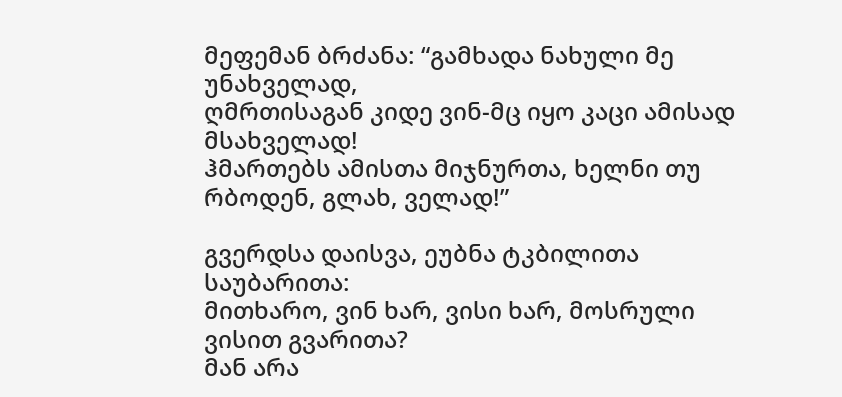მეფემან ბრძანა: “გამხადა ნახული მე უნახველად,
ღმრთისაგან კიდე ვინ-მც იყო კაცი ამისად მსახველად!
ჰმართებს ამისთა მიჯნურთა, ხელნი თუ რბოდენ, გლახ, ველად!”

გვერდსა დაისვა, ეუბნა ტკბილითა საუბარითა:
მითხარო, ვინ ხარ, ვისი ხარ, მოსრული ვისით გვარითა?
მან არა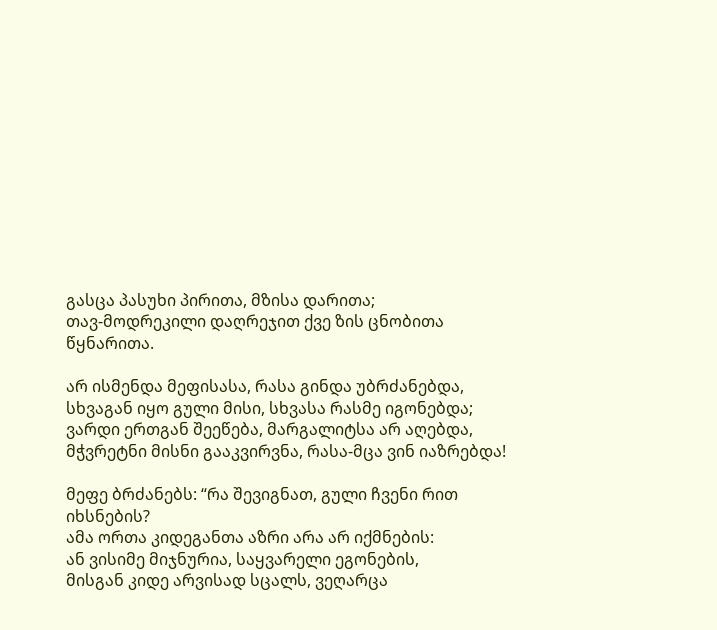გასცა პასუხი პირითა, მზისა დარითა;
თავ-მოდრეკილი დაღრეჯით ქვე ზის ცნობითა წყნარითა.

არ ისმენდა მეფისასა, რასა გინდა უბრძანებდა,
სხვაგან იყო გული მისი, სხვასა რასმე იგონებდა;
ვარდი ერთგან შეეწება, მარგალიტსა არ აღებდა,
მჭვრეტნი მისნი გააკვირვნა, რასა-მცა ვინ იაზრებდა!

მეფე ბრძანებს: “რა შევიგნათ, გული ჩვენი რით იხსნების?
ამა ორთა კიდეგანთა აზრი არა არ იქმნების:
ან ვისიმე მიჯნურია, საყვარელი ეგონების,
მისგან კიდე არვისად სცალს, ვეღარცა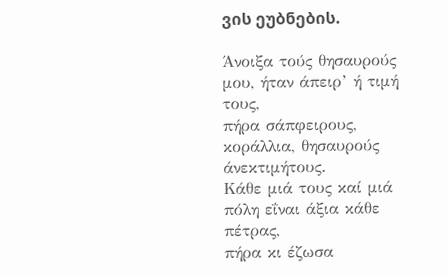ვის ეუბნების.

Άνοιξα τούς θησαυρούς μου, ήταν άπειρ’ ή τιμή τους,
πήρα σάπφειρους, κοράλλια, θησαυρούς άνεκτιμήτους.
Κάθε μιά τους καί μιά πόλη εΐναι άξια κάθε πέτρας,
πήρα κι έζωσα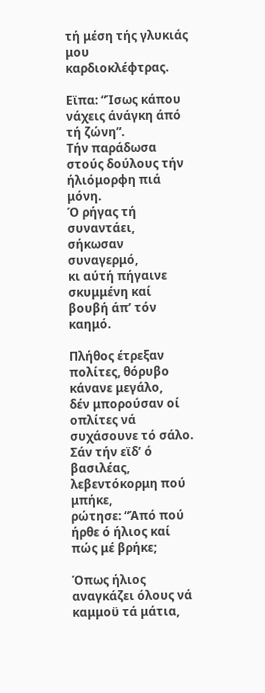τή μέση τής γλυκιάς μου καρδιοκλέφτρας.

Εϊπα: “Ίσως κάπου νάχεις άνάγκη άπό τή ζώνη”.
Τήν παράδωσα στούς δούλους τήν ήλιόμορφη πιά μόνη.
Ό ρήγας τή συναντάει, σήκωσαν συναγερμό,
κι αύτή πήγαινε σκυμμένη καί βουβή άπ’ τόν καημό.

Πλήθος έτρεξαν πολίτες, θόρυβο κάνανε μεγάλο,
δέν μπορούσαν οί οπλίτες νά συχάσουνε τό σάλο.
Σάν τήν εϊδ’ ό βασιλέας, λεβεντόκορμη πού μπήκε,
ρώτησε: “Άπό πού ήρθε ό ήλιος καί πώς μέ βρήκε;

Όπως ήλιος αναγκάζει όλους νά καμμοϋ τά μάτια,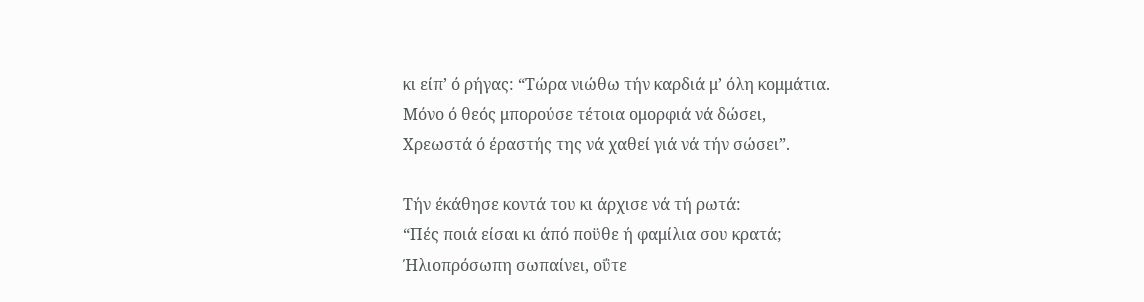κι είπ’ ό ρήγας: “Τώρα νιώθω τήν καρδιά μ’ όλη κομμάτια.
Μόνο ό θεός μπορούσε τέτοια ομορφιά νά δώσει,
Χρεωστά ό έραστής της νά χαθεί γιά νά τήν σώσει”.

Τήν έκάθησε κοντά του κι άρχισε νά τή ρωτά:
“Πές ποιά είσαι κι άπό ποϋθε ή φαμίλια σου κρατά;
Ήλιοπρόσωπη σωπαίνει, οΰτε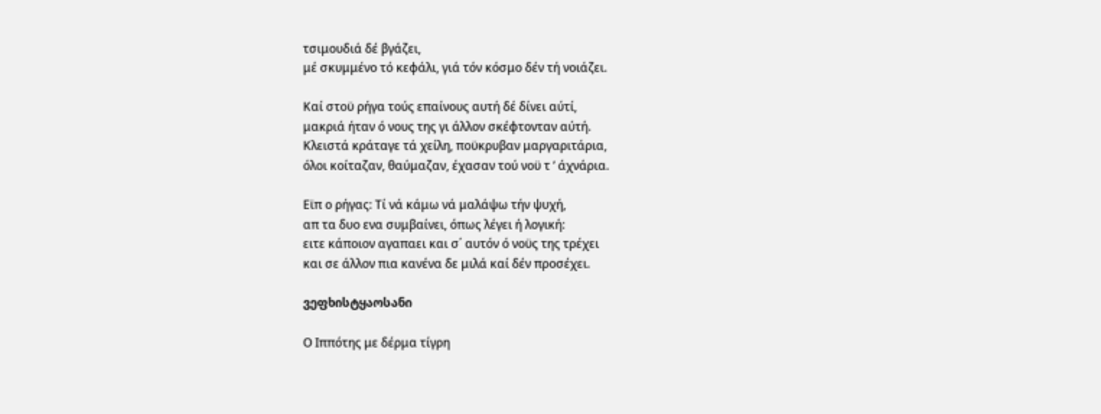τσιμουδιά δέ βγάζει,
μέ σκυμμένο τό κεφάλι, γιά τόν κόσμο δέν τή νοιάζει.

Καί στοϋ ρήγα τούς επαίνους αυτή δέ δίνει αύτί,
μακριά ήταν ό νους της γι άλλον σκέφτονταν αύτή.
Κλειστά κράταγε τά χείλη, ποϋκρυβαν μαργαριτάρια,
όλοι κοίταζαν, θαύμαζαν, έχασαν τού νοϋ τ ’ άχνάρια.

Εϊπ ο ρήγας: Τί νά κάμω νά μαλάψω τήν ψυχή,
απ τα δυο ενα συμβαίνει, όπως λέγει ή λογική:
ειτε κάποιον αγαπαει και σ΄ αυτόν ό νοϋς της τρέχει
και σε άλλον πια κανένα δε μιλά καί δέν προσέχει.

ვეფხისტყაოსანი

Ο Ιππότης με δέρμα τίγρη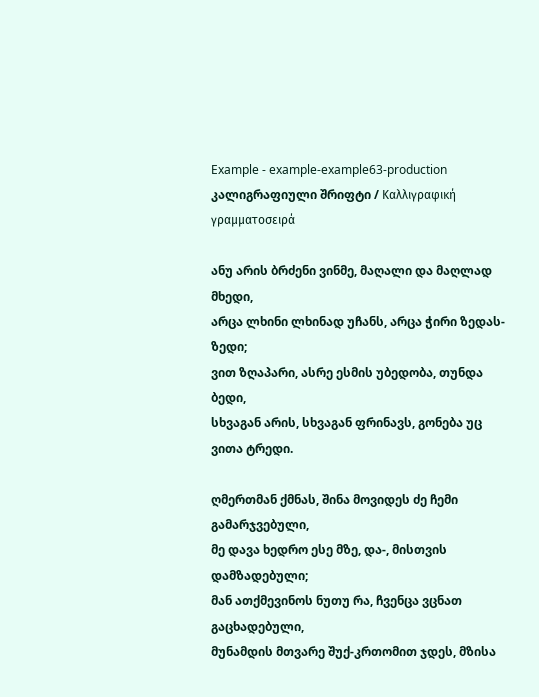Example - example-example63-production კალიგრაფიული შრიფტი / Καλλιγραφική γραμματοσειρά

ანუ არის ბრძენი ვინმე, მაღალი და მაღლად მხედი,
არცა ლხინი ლხინად უჩანს, არცა ჭირი ზედას-ზედი;
ვით ზღაპარი, ასრე ესმის უბედობა, თუნდა ბედი,
სხვაგან არის, სხვაგან ფრინავს, გონება უც ვითა ტრედი.

ღმერთმან ქმნას, შინა მოვიდეს ძე ჩემი გამარჯვებული,
მე დავა ხედრო ესე მზე, და-, მისთვის დამზადებული;
მან ათქმევინოს ნუთუ რა, ჩვენცა ვცნათ გაცხადებული,
მუნამდის მთვარე შუქ-კრთომით ჯდეს, მზისა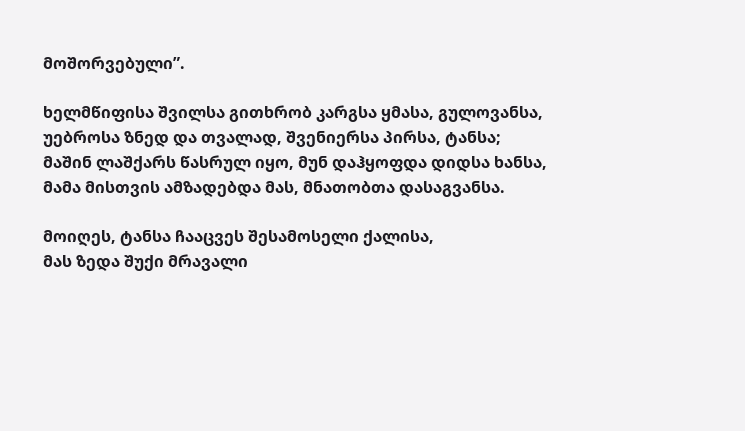მოშორვებული”.

ხელმწიფისა შვილსა გითხრობ კარგსა ყმასა, გულოვანსა,
უებროსა ზნედ და თვალად, შვენიერსა პირსა, ტანსა;
მაშინ ლაშქარს წასრულ იყო, მუნ დაჰყოფდა დიდსა ხანსა,
მამა მისთვის ამზადებდა მას, მნათობთა დასაგვანსა.

მოიღეს, ტანსა ჩააცვეს შესამოსელი ქალისა,
მას ზედა შუქი მრავალი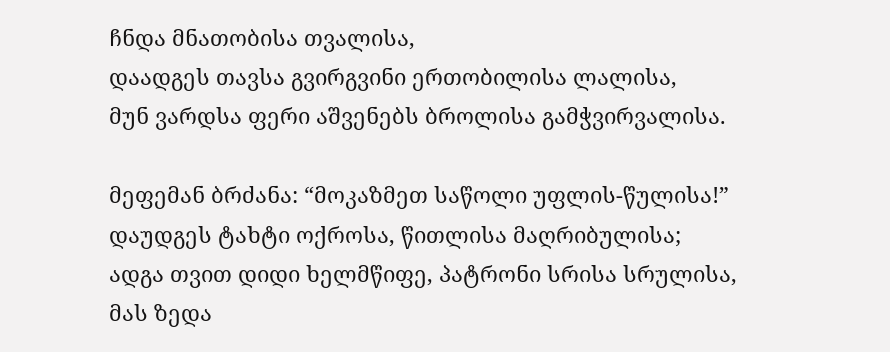ჩნდა მნათობისა თვალისა,
დაადგეს თავსა გვირგვინი ერთობილისა ლალისა,
მუნ ვარდსა ფერი აშვენებს ბროლისა გამჭვირვალისა.

მეფემან ბრძანა: “მოკაზმეთ საწოლი უფლის-წულისა!”
დაუდგეს ტახტი ოქროსა, წითლისა მაღრიბულისა;
ადგა თვით დიდი ხელმწიფე, პატრონი სრისა სრულისა,
მას ზედა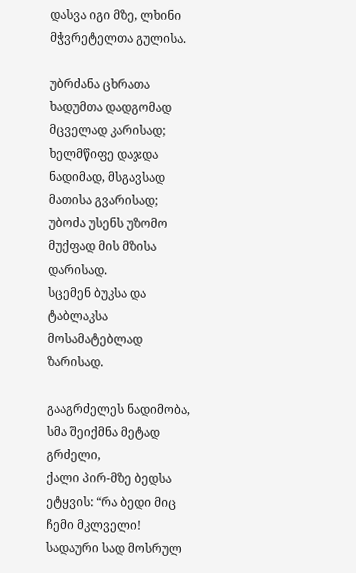დასვა იგი მზე, ლხინი მჭვრეტელთა გულისა.

უბრძანა ცხრათა ხადუმთა დადგომად მცველად კარისად;
ხელმწიფე დაჯდა ნადიმად, მსგავსად მათისა გვარისად;
უბოძა უსენს უზომო მუქფად მის მზისა დარისად.
სცემენ ბუკსა და ტაბლაკსა მოსამატებლად ზარისად.

გააგრძელეს ნადიმობა, სმა შეიქმნა მეტად გრძელი,
ქალი პირ-მზე ბედსა ეტყვის: “რა ბედი მიც ჩემი მკლველი!
სადაური სად მოსრულ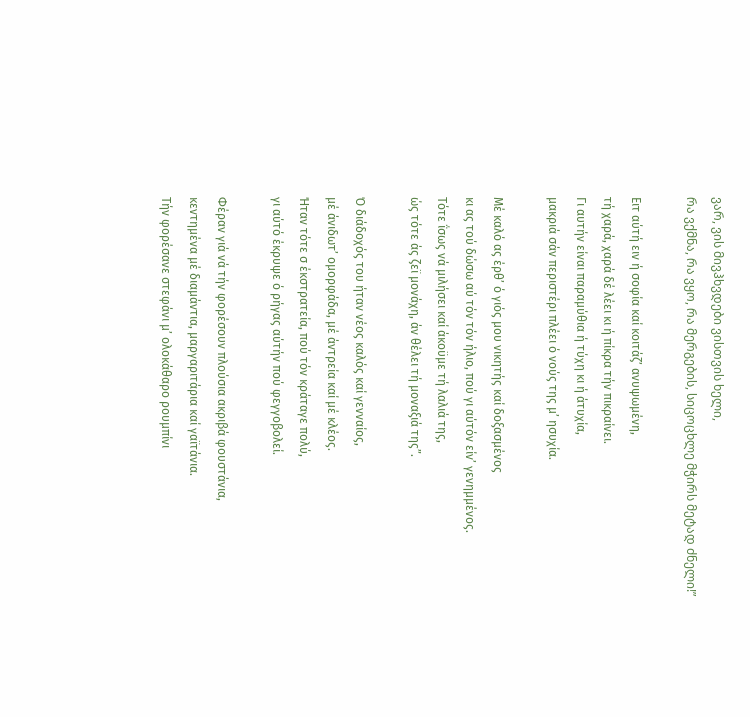ვარ, ვის მივჰხვდები ვისთვის ხელი,
რა ვქმნა, რა ვყო, რა მერგების, სიცოცხლე მჭირს მეტად ძნელი!”

Ειτ αύτή ειν ή σοφία καί κοιτάζ’ ανυψωμένη,
τή χαρά, χαρά δέ λέει κι ή πίκρα τήν πικραίνει.
Γι αυτήν είναι παραμύθια ή τύχη κι ή άτυχία,
μακριά σάν περιστέρι πλέει ό νούς της μ’ ησυχία.

Μέ καλό ας έρθ’ ό γιός μου νικητής καί δοξασμένος
κι ας τού δώσω αύ τόν τόν ήλιο, πού γι αύτόν είν’ γενημμένος.
Τότε ΐσως νά μιλήσει καί άκοϋμε τή λαλιά της,
ώς τότε άς ζεϊ μονάχη, άν θέλει τή μοναξιά της”.

Ό διάδοχός του ήταν νέος καλός καί γενναίος,
μέ άνιδωτ’ ομορφάδα, μέ άντρεία καί μέ κλέος.
Ήταν τότε σ έκστρατεία, πού τόν κράταγε πολύ,
γι αύτό έκρυψε ό ρήγας αύτήν πού φεγγοβολεί.

Φέραν γιά νά τήν φορέσουν πλούσια ακριβά φουστάνια,
κεντημένα μέ διαμάντια, μαργαριτάρια καί γαϊτάνια.
Τήν φορέσανε στεφάνι μ’ ολοκάθαρο ρουμπίνι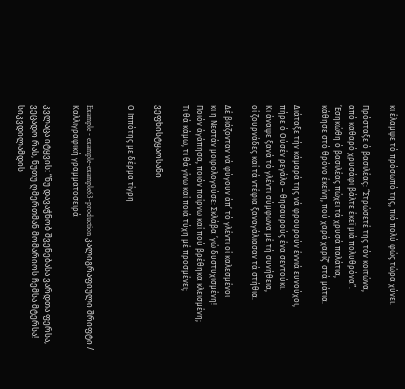κι έλαμψε τό πρόσωπό της, πιό πολύ φώς τώρα χύνει.

Πρόσταξε ό βασιλέας: “Στρώσετέ της τόν κοιτώνα,
από καθαρό χρυσάφι βάλτε έκεϊ μιά πολυθρόνα”.
’Εσηκώθη ό βασιλέας πώχει τά χρυσά παλάτια,
κάθησε στό θρόνο έκείνη, πού χαρά χαρίζ’ στά μάτια.

Διάταξε τήν κάμαρά της νά φρουρούν έννιά ευνούχοι,
πήρε ό Ούσέν ρεγάλο – θησαυρούς ένα σεντούκι.
Κι άναψε ξανά τό γλέντι σύμφωνα μέ τή συνήθεια,
οί ζουρνάδες καί τά ντέφια ξαναγάλιασαν τά στήθια.

Δέ βιάζονταν νά φύγουν άπ’ τό γλέντι οί καλεσμένοι
κι η Νεστάν μοιρολογούσε: Σκλάβα ’γώ δυστυχισμένη!
Ποιόν άγάπησα, ποιόν παίρνω καί πού βρέθηκα κλεισμένη;
Τι θά κάμω, τι θά γίνω καί ποιά τύχη μέ προσμένει;

ვეფხისტყაოსანი

Ο Ιππότης με δέρμα τίγρη


Example - example-example63-production კალიგრაფიული შრიფტი / Καλλιγραφική γραμματοσειρά

კვლაცა იტყვის: “ნუ დავაჭნობ შვენებასა ვარდთა ფერსა,
ვეცადო რას, ნუთუ ღმერთმან მომარიოს ჩემსა მტერსა!
სიკვდილამდის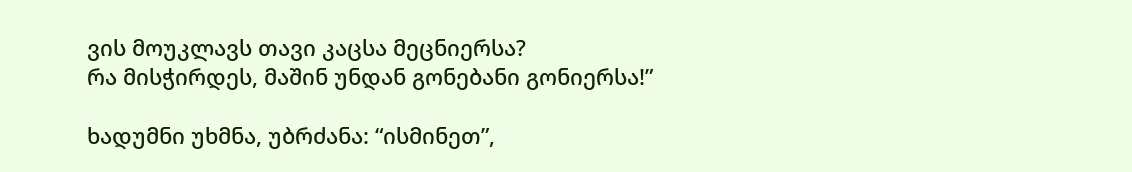ვის მოუკლავს თავი კაცსა მეცნიერსა?
რა მისჭირდეს, მაშინ უნდან გონებანი გონიერსა!”

ხადუმნი უხმნა, უბრძანა: “ისმინეთ”,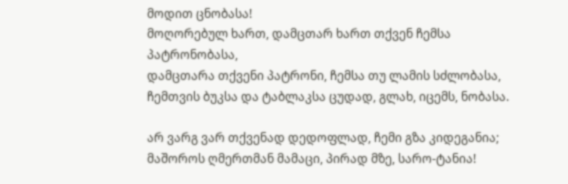მოდით ცნობასა!
მოღორებულ ხართ, დამცთარ ხართ თქვენ ჩემსა პატრონობასა,
დამცთარა თქვენი პატრონი, ჩემსა თუ ლამის სძლობასა,
ჩემთვის ბუკსა და ტაბლაკსა ცუდად, გლახ, იცემს, ნობასა.

არ ვარგ ვარ თქვენად დედოფლად, ჩემი გზა კიდეგანია;
მაშოროს ღმერთმან მამაცი, პირად მზე, სარო-ტანია!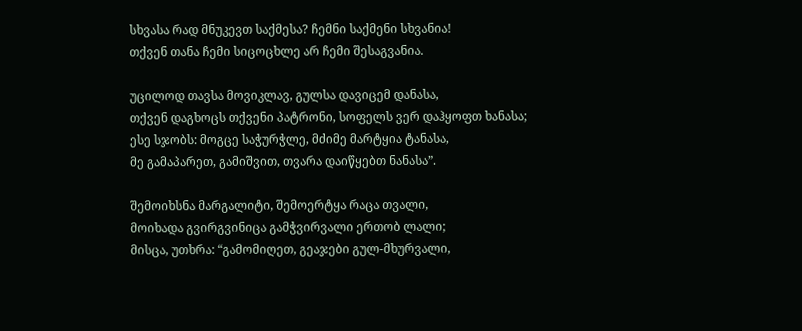სხვასა რად მნუკევთ საქმესა? ჩემნი საქმენი სხვანია!
თქვენ თანა ჩემი სიცოცხლე არ ჩემი შესაგვანია.

უცილოდ თავსა მოვიკლავ, გულსა დავიცემ დანასა,
თქვენ დაგხოცს თქვენი პატრონი, სოფელს ვერ დაჰყოფთ ხანასა;
ესე სჯობს: მოგცე საჭურჭლე, მძიმე მარტყია ტანასა,
მე გამაპარეთ, გამიშვით, თვარა დაიწყებთ ნანასა”.

შემოიხსნა მარგალიტი, შემოერტყა რაცა თვალი,
მოიხადა გვირგვინიცა გამჭვირვალი ერთობ ლალი;
მისცა, უთხრა: “გამომიღეთ, გეაჯები გულ-მხურვალი,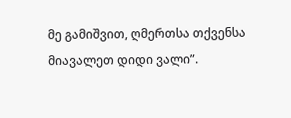მე გამიშვით, ღმერთსა თქვენსა მიავალეთ დიდი ვალი”.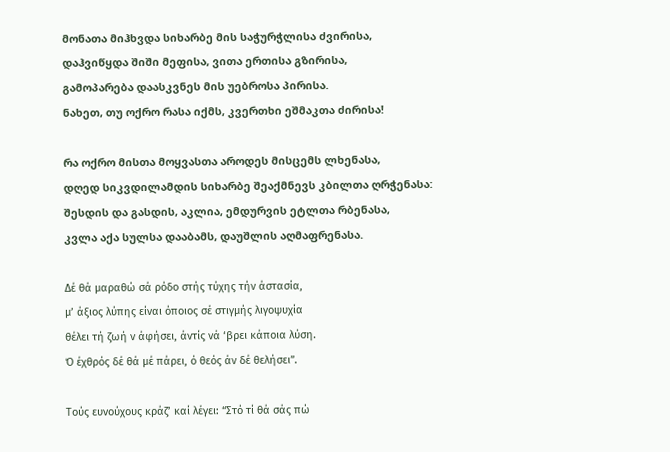მონათა მიჰხვდა სიხარბე მის საჭურჭლისა ძვირისა,
დაჰვიწყდა შიში მეფისა, ვითა ერთისა გზირისა,
გამოპარება დაასკვნეს მის უებროსა პირისა.
ნახეთ, თუ ოქრო რასა იქმს, კვერთხი ეშმაკთა ძირისა!

რა ოქრო მისთა მოყვასთა აროდეს მისცემს ლხენასა,
დღედ სიკვდილამდის სიხარბე შეაქმნევს კბილთა ღრჭენასა:
შესდის და გასდის, აკლია, ემდურვის ეტლთა რბენასა,
კვლა აქა სულსა დააბამს, დაუშლის აღმაფრენასა.

Δέ θά μαραθώ σά ρόδο στής τύχης τήν άστασία,
μ’ άξιος λύπης είναι όποιος σέ στιγμής λιγοψυχία
θέλει τή ζωή ν άφήσει, άντίς νά ‘βρει κάποια λύση.
Ό έχθρός δέ θά μέ πάρει, ό θεός άν δέ θελήσει”.

Τούς ευνούχους κράζ’ καί λέγει: “Στό τί θά σάς πώ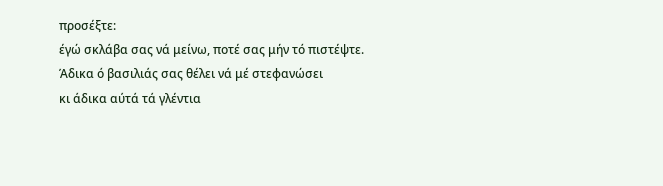προσέξτε:
έγώ σκλάβα σας νά μείνω, ποτέ σας μήν τό πιστέψτε.
Άδικα ό βασιλιάς σας θέλει νά μέ στεφανώσει
κι άδικα αύτά τά γλέντια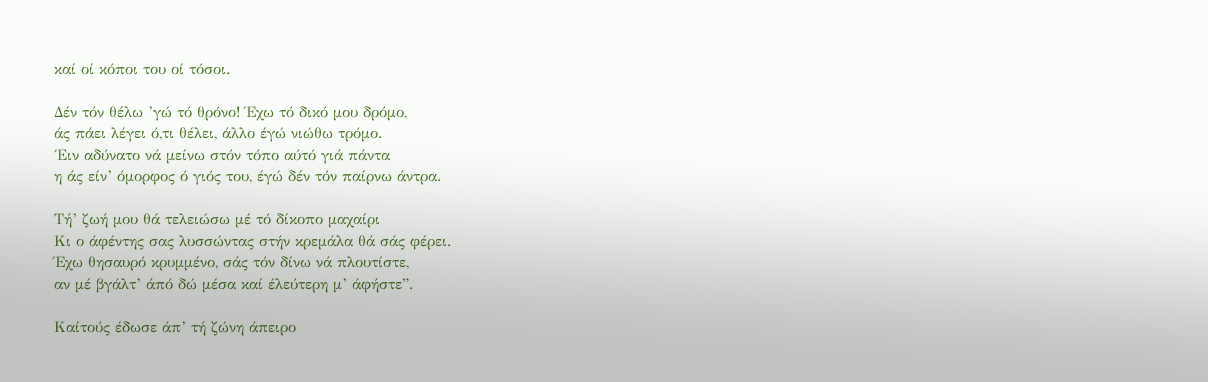καί οί κόποι του οί τόσοι.

Δέν τόν θέλω ’γώ τό θρόνο! Έχω τό δικό μου δρόμο,
άς πάει λέγει ό,τι θέλει, άλλο έγώ νιώθω τρόμο.
΄Ειν αδύνατο νά μείνω στόν τόπο αύτό γιά πάντα
η άς είν’ όμορφος ό γιός του, έγώ δέν τόν παίρνω άντρα.

Τή’ ζωή μου θά τελειώσω μέ τό δίκοπο μαχαίρι
Κι ο άφέντης σας λυσσώντας στήν κρεμάλα θά σάς φέρει.
Έχω θησαυρό κρυμμένο, σάς τόν δίνω νά πλουτίστε,
αν μέ βγάλτ’ άπό δώ μέσα καί έλεύτερη μ’ άφήστε”.

Καίτούς έδωσε άπ’ τή ζώνη άπειρο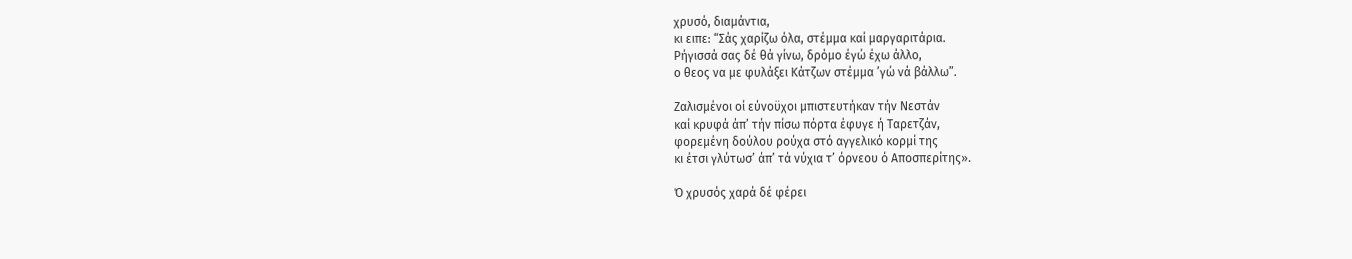χρυσό, διαμάντια,
κι ειπε: “Σάς χαρίζω όλα, στέμμα καί μαργαριτάρια.
Ρήγισσά σας δέ θά γίνω, δρόμο έγώ έχω άλλο,
ο θεος να με φυλάξει Κάτζων στέμμα ’γώ νά βάλλω”.

Ζαλισμένοι οί εύνοϋχοι μπιστευτήκαν τήν Νεστάν
καί κρυφά άπ’ τήν πίσω πόρτα έφυγε ή Ταρετζάν,
φορεμένη δούλου ρούχα στό αγγελικό κορμί της
κι έτσι γλύτωσ’ άπ’ τά νύχια τ’ όρνεου ό Αποσπερίτης».

Ό χρυσός χαρά δέ φέρει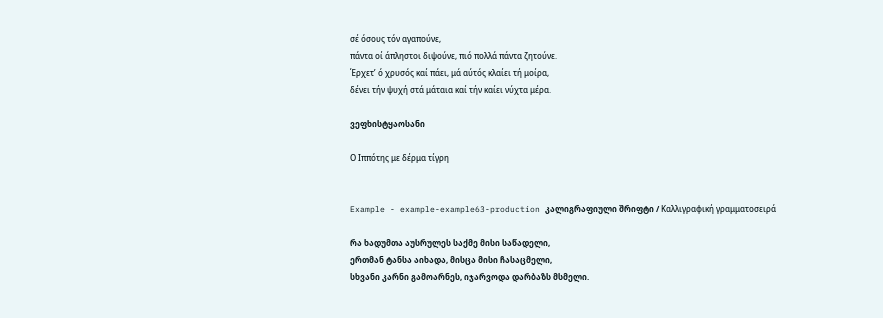σέ όσους τόν αγαπούνε,
πάντα οί άπληστοι διψούνε, πιό πολλά πάντα ζητούνε.
Έρχετ’ ό χρυσός καί πάει, μά αύτός κλαίει τή μοίρα,
δένει τήν ψυχή στά μάταια καί τήν καίει νύχτα μέρα.

ვეფხისტყაოსანი

Ο Ιππότης με δέρμα τίγρη


Example - example-example63-production კალიგრაფიული შრიფტი / Καλλιγραφική γραμματοσειρά

რა ხადუმთა აუსრულეს საქმე მისი საწადელი,
ერთმან ტანსა აიხადა, მისცა მისი ჩასაცმელი,
სხვანი კარნი გამოარნეს, იჯარვოდა დარბაზს მსმელი.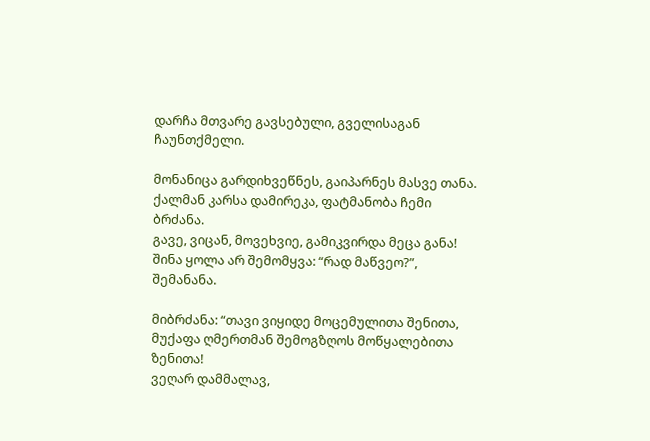დარჩა მთვარე გავსებული, გველისაგან ჩაუნთქმელი.

მონანიცა გარდიხვეწნეს, გაიპარნეს მასვე თანა.
ქალმან კარსა დამირეკა, ფატმანობა ჩემი ბრძანა.
გავე, ვიცან, მოვეხვიე, გამიკვირდა მეცა განა!
შინა ყოლა არ შემომყვა: “რად მაწვეო?”, შემანანა.

მიბრძანა: “თავი ვიყიდე მოცემულითა შენითა,
მუქაფა ღმერთმან შემოგზღოს მოწყალებითა ზენითა!
ვეღარ დამმალავ,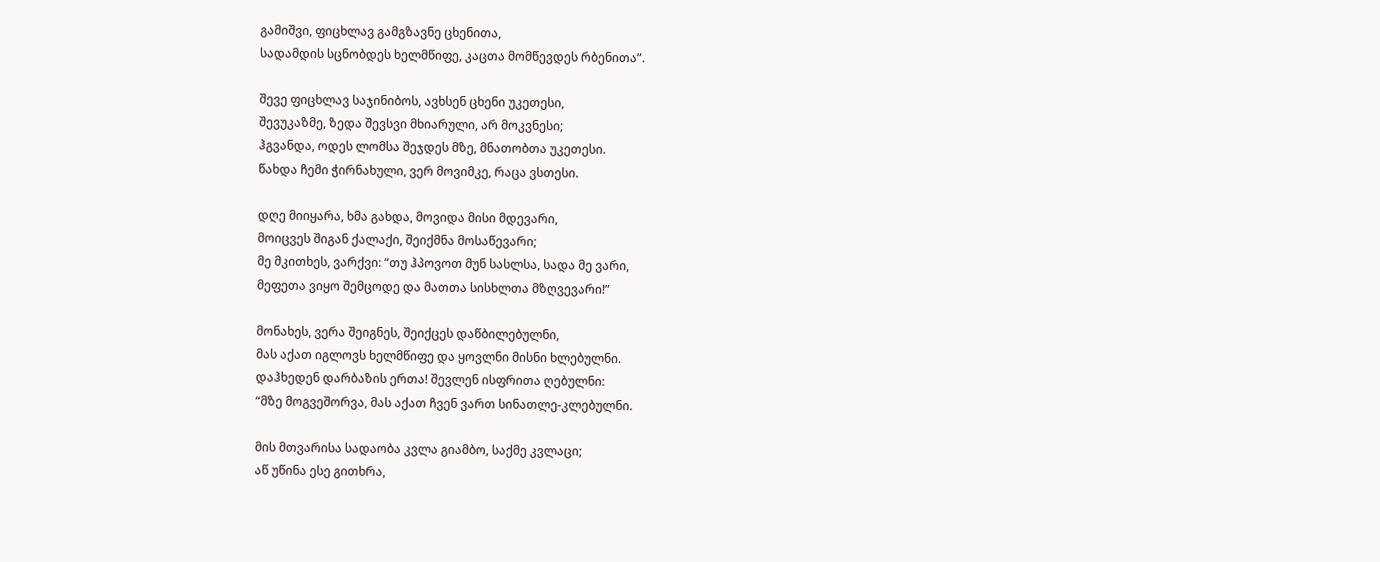გამიშვი, ფიცხლავ გამგზავნე ცხენითა,
სადამდის სცნობდეს ხელმწიფე, კაცთა მომწევდეს რბენითა”.

შევე ფიცხლავ საჯინიბოს, ავხსენ ცხენი უკეთესი,
შევუკაზმე, ზედა შევსვი მხიარული, არ მოკვნესი;
ჰგვანდა, ოდეს ლომსა შეჯდეს მზე, მნათობთა უკეთესი.
წახდა ჩემი ჭირნახული, ვერ მოვიმკე, რაცა ვსთესი.

დღე მიიყარა, ხმა გახდა, მოვიდა მისი მდევარი,
მოიცვეს შიგან ქალაქი, შეიქმნა მოსაწევარი;
მე მკითხეს, ვარქვი: “თუ ჰპოვოთ მუნ სასლსა, სადა მე ვარი,
მეფეთა ვიყო შემცოდე და მათთა სისხლთა მზღვევარი!”

მონახეს, ვერა შეიგნეს, შეიქცეს დაწბილებულნი,
მას აქათ იგლოვს ხელმწიფე და ყოვლნი მისნი ხლებულნი.
დაჰხედენ დარბაზის ერთა! შევლენ ისფრითა ღებულნი:
“მზე მოგვეშორვა, მას აქათ ჩვენ ვართ სინათლე-კლებულნი.

მის მთვარისა სადაობა კვლა გიამბო, საქმე კვლაცი;
აწ უწინა ესე გითხრა,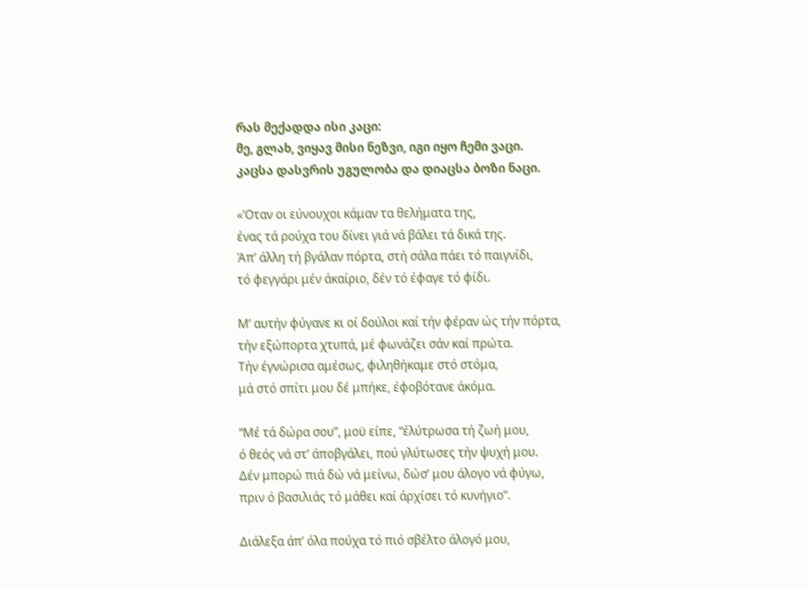რას მექადდა ისი კაცი:
მე, გლახ, ვიყავ მისი ნეზვი, იგი იყო ჩემი ვაცი.
კაცსა დასვრის უგულობა და დიაცსა ბოზი ნაცი.

«’Οταν οι εύνουχοι κάμαν τα θελήματα της,
ένας τά ρούχα του δίνει γιά νά βάλει τά δικά της.
Άπ’ άλλη τή βγάλαν πόρτα, στή σάλα πάει τό παιγνίδι,
τό φεγγάρι μέν άκαίριο, δέν τό έφαγε τό φίδι.

Μ’ αυτήν φύγανε κι οί δούλοι καί τήν φέραν ώς τήν πόρτα,
τήν εξώπορτα χτυπά, μέ φωνάζει σάν καί πρώτα.
Τήν έγνώρισα αμέσως, φιληθήκαμε στό στόμα,
μά στό σπίτι μου δέ μπήκε, έφοβότανε άκόμα.

“Μέ τά δώρα σου”, μοϋ είπε, “έλύτρωσα τή ζωή μου,
ό θεός νά στ’ άποβγάλει, πού γλύτωσες τήν ψυχή μου.
Δέν μπορώ πιά δώ νά μείνω, δώσ’ μου άλογο νά φύγω,
πριν ό βασιλιάς τό μάθει καί άρχίσει τό κυνήγιο”.

Διάλεξα άπ’ όλα πούχα τό πιό σβέλτο άλογό μου,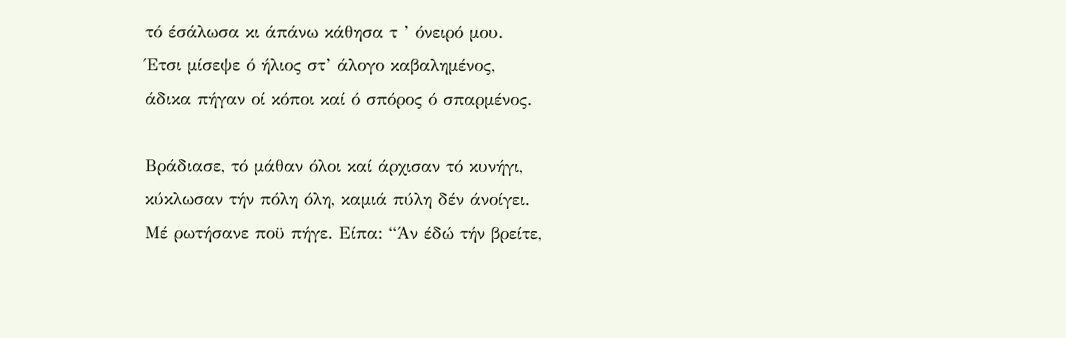τό έσάλωσα κι άπάνω κάθησα τ ’ όνειρό μου.
Έτσι μίσεψε ό ήλιος στ’ άλογο καβαλημένος,
άδικα πήγαν οί κόποι καί ό σπόρος ό σπαρμένος.

Βράδιασε, τό μάθαν όλοι καί άρχισαν τό κυνήγι,
κύκλωσαν τήν πόλη όλη, καμιά πύλη δέν άνοίγει.
Μέ ρωτήσανε ποϋ πήγε. Είπα: “Άν έδώ τήν βρείτε,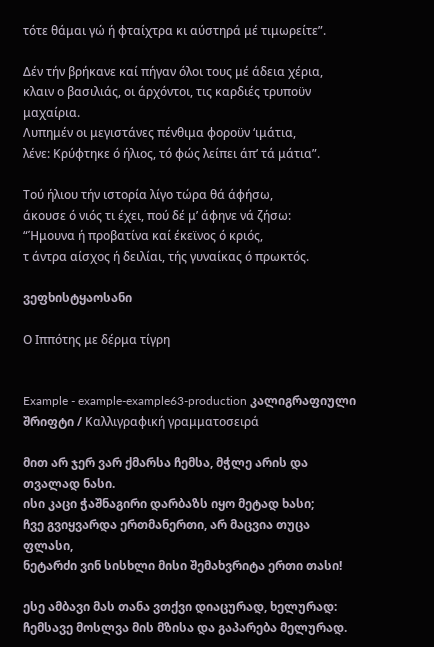τότε θάμαι γώ ή φταίχτρα κι αύστηρά μέ τιμωρείτε”.

Δέν τήν βρήκανε καί πήγαν όλοι τους μέ άδεια χέρια,
κλαιν ο βασιλιάς, οι άρχόντοι, τις καρδιές τρυποϋν μαχαίρια.
Λυπημέν οι μεγιστάνες πένθιμα φοροϋν ‘ιμάτια,
λένε: Κρύφτηκε ό ήλιος, τό φώς λείπει άπ’ τά μάτια”.

Τού ήλιου τήν ιστορία λίγο τώρα θά άφήσω,
άκουσε ό νιός τι έχει, πού δέ μ’ άφηνε νά ζήσω:
“Ήμουνα ή προβατίνα καί έκεϊνος ό κριός,
τ άντρα αίσχος ή δειλίαι, τής γυναίκας ό πρωκτός.

ვეფხისტყაოსანი

Ο Ιππότης με δέρμα τίγρη


Example - example-example63-production კალიგრაფიული შრიფტი / Καλλιγραφική γραμματοσειρά

მით არ ჯერ ვარ ქმარსა ჩემსა, მჭლე არის და თვალად ნასი.
ისი კაცი ჭაშნაგირი დარბაზს იყო მეტად ხასი;
ჩვე გვიყვარდა ერთმანერთი, არ მაცვია თუცა ფლასი,
ნეტარძი ვინ სისხლი მისი შემახვრიტა ერთი თასი!

ესე ამბავი მას თანა ვთქვი დიაცურად, ხელურად:
ჩემსავე მოსლვა მის მზისა და გაპარება მელურად.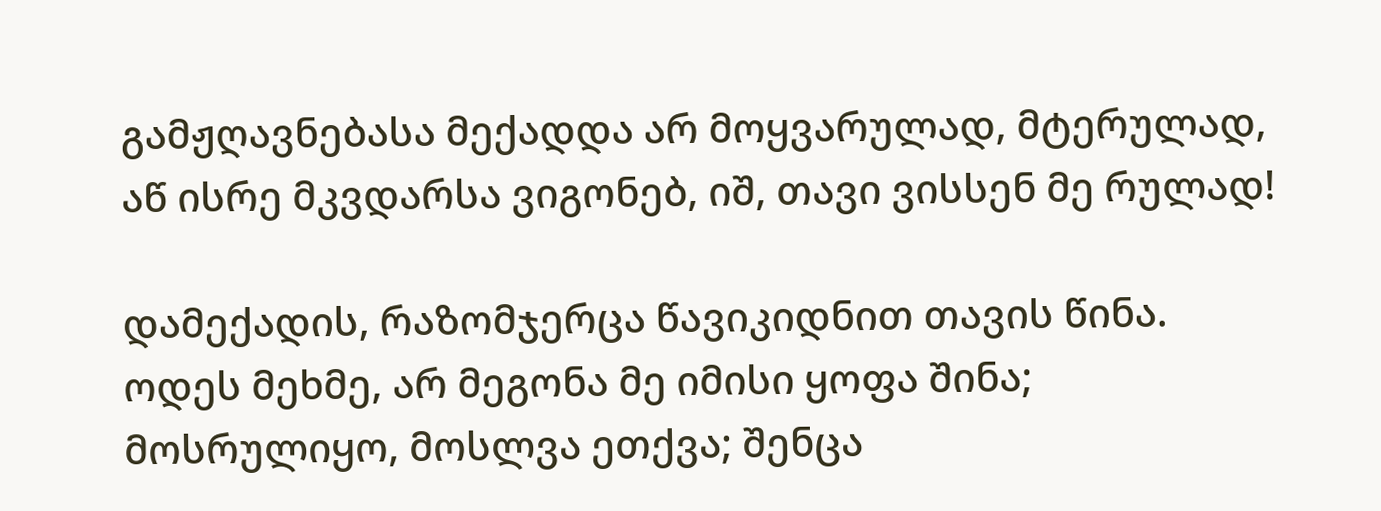გამჟღავნებასა მექადდა არ მოყვარულად, მტერულად,
აწ ისრე მკვდარსა ვიგონებ, იშ, თავი ვისსენ მე რულად!

დამექადის, რაზომჯერცა წავიკიდნით თავის წინა.
ოდეს მეხმე, არ მეგონა მე იმისი ყოფა შინა;
მოსრულიყო, მოსლვა ეთქვა; შენცა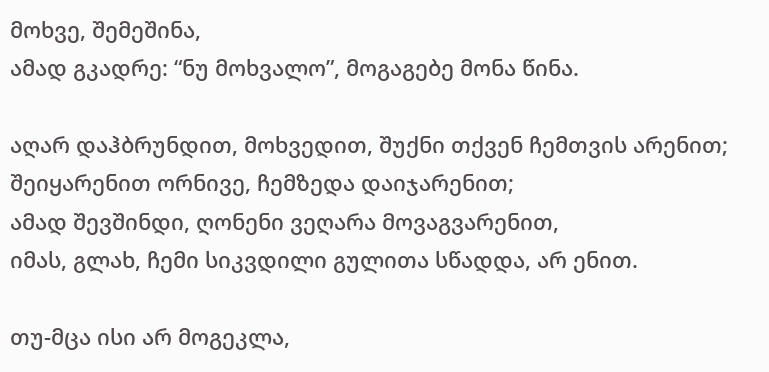მოხვე, შემეშინა,
ამად გკადრე: “ნუ მოხვალო”, მოგაგებე მონა წინა.

აღარ დაჰბრუნდით, მოხვედით, შუქნი თქვენ ჩემთვის არენით;
შეიყარენით ორნივე, ჩემზედა დაიჯარენით;
ამად შევშინდი, ღონენი ვეღარა მოვაგვარენით,
იმას, გლახ, ჩემი სიკვდილი გულითა სწადდა, არ ენით.

თუ-მცა ისი არ მოგეკლა,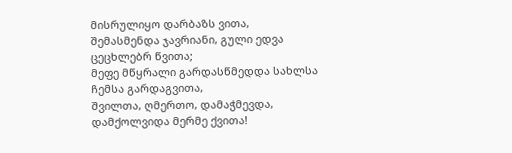მისრულიყო დარბაზს ვითა,
შემასმენდა ჯავრიანი, გული ედვა ცეცხლებრ წვითა;
მეფე მწყრალი გარდასწმედდა სახლსა ჩემსა გარდაგვითა,
შვილთა, ღმერთო, დამაჭმევდა, დამქოლვიდა მერმე ქვითა!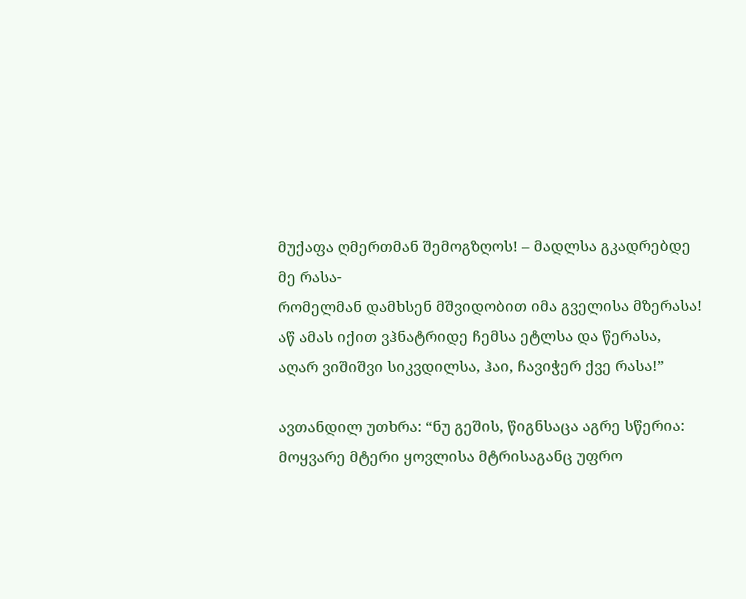მუქაფა ღმერთმან შემოგზღოს! – მადლსა გკადრებდე მე რასა-
რომელმან დამხსენ მშვიდობით იმა გველისა მზერასა!
აწ ამას იქით ვჰნატრიდე ჩემსა ეტლსა და წერასა,
აღარ ვიშიშვი სიკვდილსა, ჰაი, ჩავიჭერ ქვე რასა!”

ავთანდილ უთხრა: “ნუ გეშის, წიგნსაცა აგრე სწერია:
მოყვარე მტერი ყოვლისა მტრისაგანც უფრო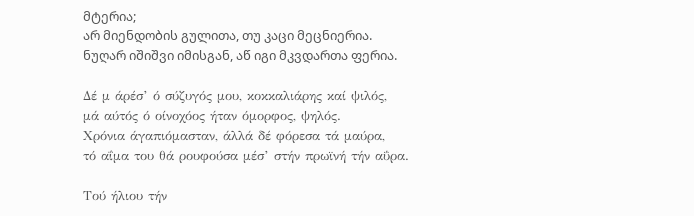მტერია;
არ მიენდობის გულითა, თუ კაცი მეცნიერია.
ნუღარ იშიშვი იმისგან, აწ იგი მკვდართა ფერია.

Δέ μ άρέσ’ ό σύζυγός μου, κοκκαλιάρης καί ψιλός,
μά αύτός ό οίνοχόος ήταν όμορφος, ψηλός.
Χρόνια άγαπιόμασταν, άλλά δέ φόρεσα τά μαύρα,
τό αΐμα του θά ρουφούσα μέσ’ στήν πρωϊνή τήν αΰρα.

Τού ήλιου τήν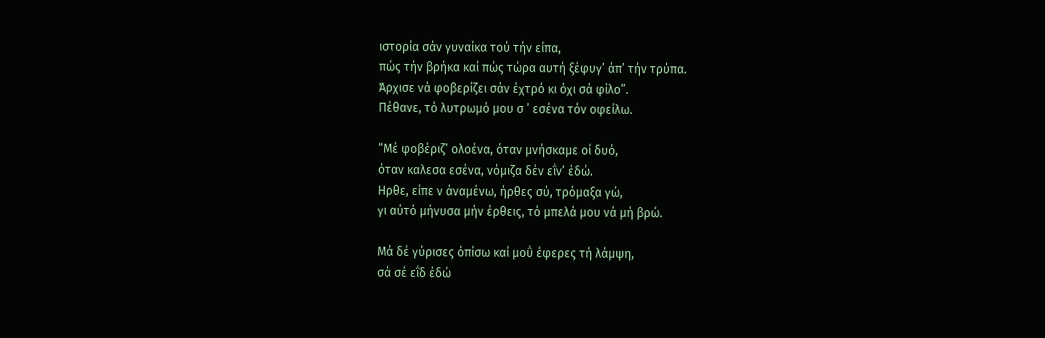ιστορία σάν γυναίκα τού τήν είπα,
πώς τήν βρήκα καί πώς τώρα αυτή ξέφυγ’ άπ’ τήν τρύπα.
Άρχισε νά φοβερίζει σάν έχτρό κι όχι σά φίλο”.
Πέθανε, τό λυτρωμό μου σ ’ εσένα τόν οφείλω.

“Μέ φοβέριζ’ ολοένα, όταν μνήσκαμε οί δυό,
όταν καλεσα εσένα, νόμιζα δέν εΐν’ έδώ.
Ηρθε, είπε ν άναμένω, ήρθες σύ, τρόμαξα γώ,
γι αύτό μήνυσα μήν έρθεις, τό μπελά μου νά μή βρώ.

Μά δέ γύρισες όπίσω καί μοΰ έφερες τή λάμψη,
σά σέ εΐδ έδώ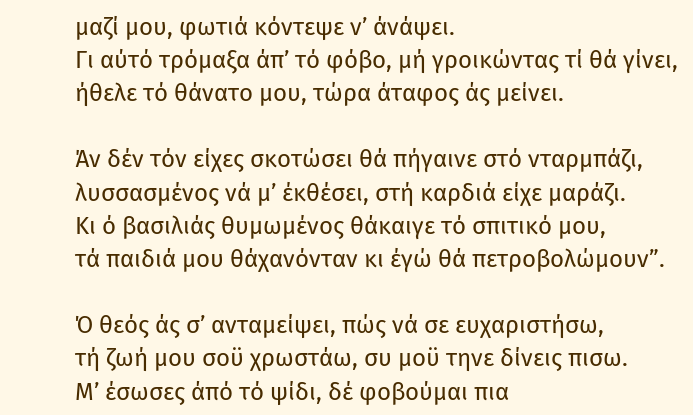μαζί μου, φωτιά κόντεψε ν’ άνάψει.
Γι αύτό τρόμαξα άπ’ τό φόβο, μή γροικώντας τί θά γίνει,
ήθελε τό θάνατο μου, τώρα άταφος άς μείνει.

Άν δέν τόν είχες σκοτώσει θά πήγαινε στό νταρμπάζι,
λυσσασμένος νά μ’ έκθέσει, στή καρδιά είχε μαράζι.
Κι ό βασιλιάς θυμωμένος θάκαιγε τό σπιτικό μου,
τά παιδιά μου θάχανόνταν κι έγώ θά πετροβολώμουν”.

Ό θεός άς σ’ ανταμείψει, πώς νά σε ευχαριστήσω,
τή ζωή μου σοϋ χρωστάω, συ μοϋ τηνε δίνεις πισω.
Μ’ έσωσες άπό τό ψίδι, δέ φοβούμαι πια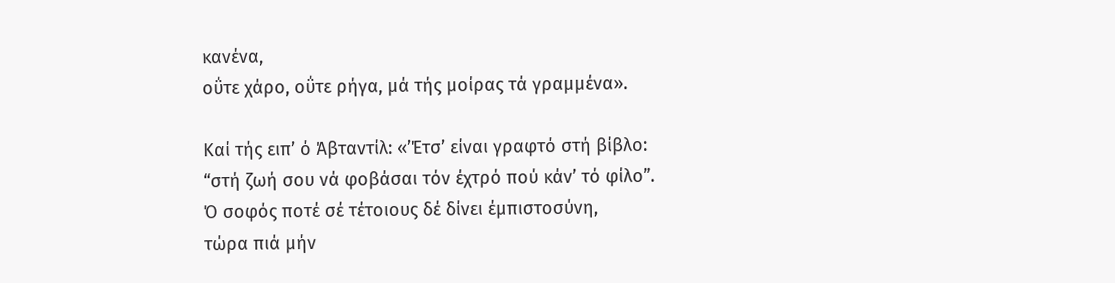κανένα,
οΰτε χάρο, οΰτε ρήγα, μά τής μοίρας τά γραμμένα».

Καί τής ειπ’ ό Άβταντίλ: «’Έτσ’ είναι γραφτό στή βίβλο:
“στή ζωή σου νά φοβάσαι τόν έχτρό πού κάν’ τό φίλο”.
Ό σοφός ποτέ σέ τέτοιους δέ δίνει έμπιστοσύνη,
τώρα πιά μήν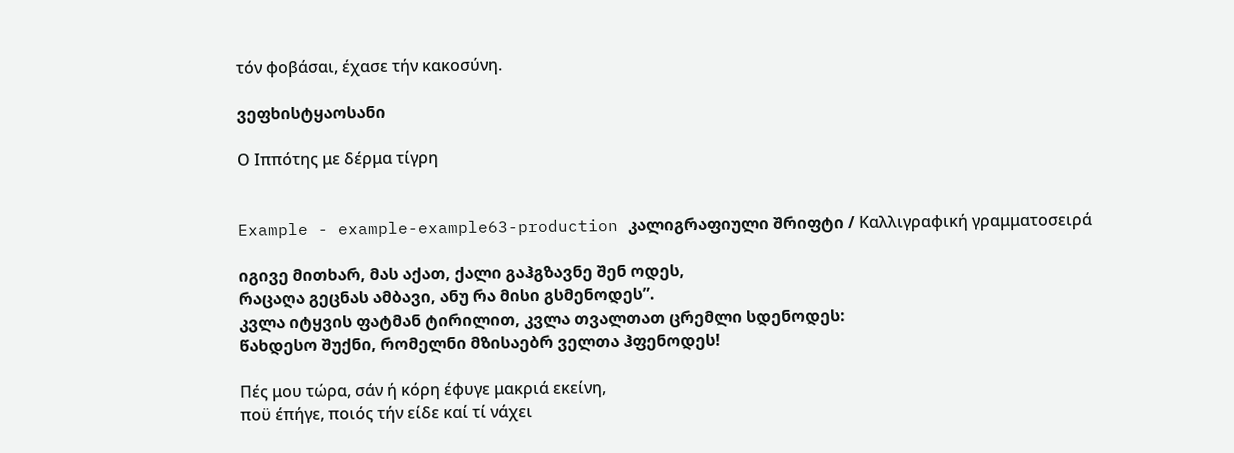τόν φοβάσαι, έχασε τήν κακοσύνη.

ვეფხისტყაოსანი

Ο Ιππότης με δέρμα τίγρη


Example - example-example63-production კალიგრაფიული შრიფტი / Καλλιγραφική γραμματοσειρά

იგივე მითხარ, მას აქათ, ქალი გაჰგზავნე შენ ოდეს,
რაცაღა გეცნას ამბავი, ანუ რა მისი გსმენოდეს”.
კვლა იტყვის ფატმან ტირილით, კვლა თვალთათ ცრემლი სდენოდეს:
წახდესო შუქნი, რომელნი მზისაებრ ველთა ჰფენოდეს!

Πές μου τώρα, σάν ή κόρη έφυγε μακριά εκείνη,
ποϋ έπήγε, ποιός τήν είδε καί τί νάχει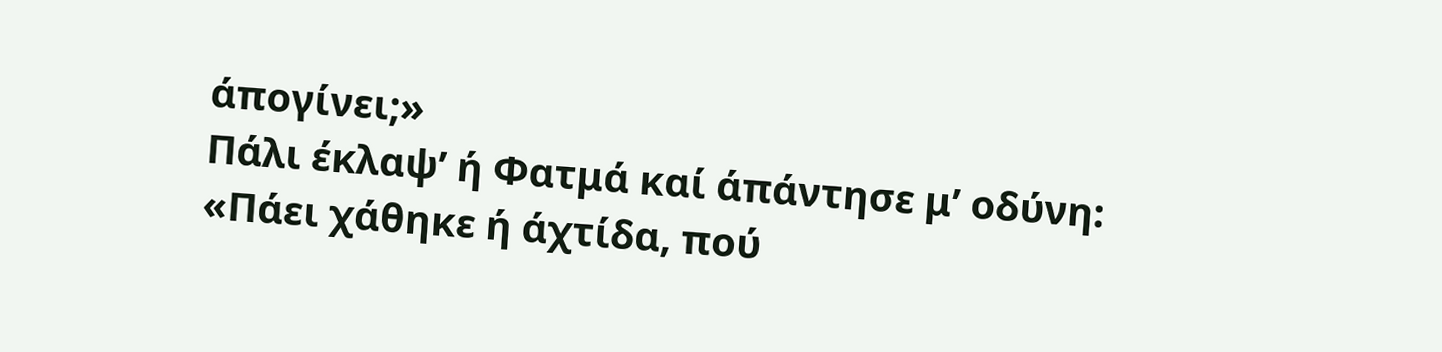άπογίνει;»
Πάλι έκλαψ’ ή Φατμά καί άπάντησε μ’ οδύνη:
«Πάει χάθηκε ή άχτίδα, πού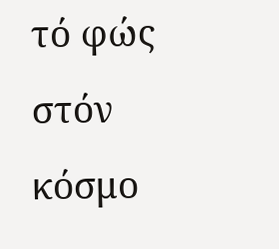τό φώς στόν κόσμο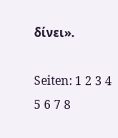δίνει».

Seiten: 1 2 3 4 5 6 7 8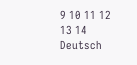9 10 11 12 13 14
Deutsch